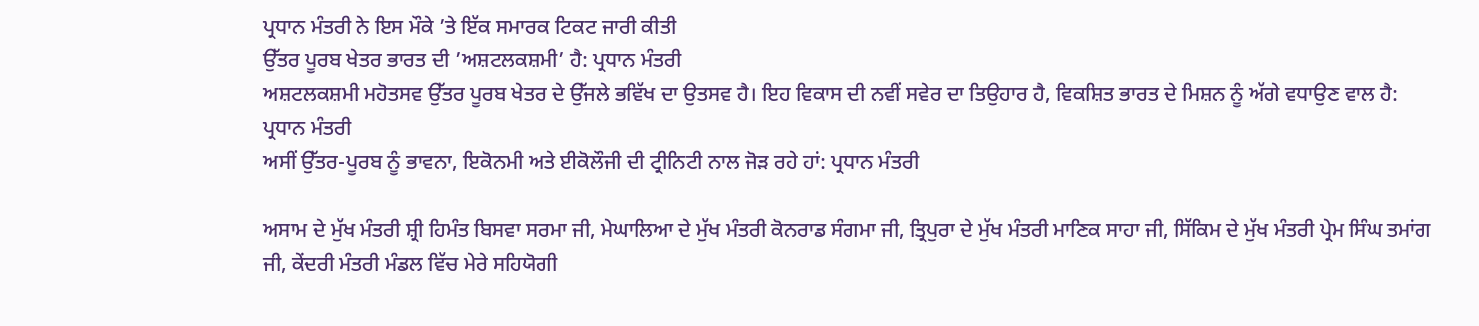ਪ੍ਰਧਾਨ ਮੰਤਰੀ ਨੇ ਇਸ ਮੌਕੇ ’ਤੇ ਇੱਕ ਸਮਾਰਕ ਟਿਕਟ ਜਾਰੀ ਕੀਤੀ
ਉੱਤਰ ਪੂਰਬ ਖੇਤਰ ਭਾਰਤ ਦੀ ’ਅਸ਼ਟਲਕਸ਼ਮੀ’ ਹੈ: ਪ੍ਰਧਾਨ ਮੰਤਰੀ
ਅਸ਼ਟਲਕਸ਼ਮੀ ਮਹੋਤਸਵ ਉੱਤਰ ਪੂਰਬ ਖੇਤਰ ਦੇ ਉੱਜਲੇ ਭਵਿੱਖ ਦਾ ਉਤਸਵ ਹੈ। ਇਹ ਵਿਕਾਸ ਦੀ ਨਵੀਂ ਸਵੇਰ ਦਾ ਤਿਉਹਾਰ ਹੈ, ਵਿਕਸ਼ਿਤ ਭਾਰਤ ਦੇ ਮਿਸ਼ਨ ਨੂੰ ਅੱਗੇ ਵਧਾਉਣ ਵਾਲ ਹੈ: ਪ੍ਰਧਾਨ ਮੰਤਰੀ
ਅਸੀਂ ਉੱਤਰ-ਪੂਰਬ ਨੂੰ ਭਾਵਨਾ, ਇਕੋਨਮੀ ਅਤੇ ਈਕੋਲੌਜੀ ਦੀ ਟ੍ਰੀਨਿਟੀ ਨਾਲ ਜੋੜ ਰਹੇ ਹਾਂ: ਪ੍ਰਧਾਨ ਮੰਤਰੀ

ਅਸਾਮ ਦੇ ਮੁੱਖ ਮੰਤਰੀ ਸ਼੍ਰੀ ਹਿਮੰਤ ਬਿਸਵਾ ਸਰਮਾ ਜੀ, ਮੇਘਾਲਿਆ ਦੇ ਮੁੱਖ ਮੰਤਰੀ ਕੋਨਰਾਡ ਸੰਗਮਾ ਜੀ, ਤ੍ਰਿਪੁਰਾ ਦੇ ਮੁੱਖ ਮੰਤਰੀ ਮਾਣਿਕ ਸਾਹਾ ਜੀ, ਸਿੱਕਿਮ ਦੇ ਮੁੱਖ ਮੰਤਰੀ ਪ੍ਰੇਮ ਸਿੰਘ ਤਮਾਂਗ ਜੀ, ਕੇਂਦਰੀ ਮੰਤਰੀ ਮੰਡਲ ਵਿੱਚ ਮੇਰੇ ਸਹਿਯੋਗੀ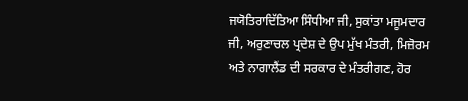ਜਯੋਤਿਰਾਦਿੱਤਿਆ ਸਿੰਧੀਆ ਜੀ, ਸੁਕਾਂਤਾ ਮਜੂਮਦਾਰ ਜੀ, ਅਰੁਣਾਚਲ ਪ੍ਰਦੇਸ਼ ਦੇ ਉਪ ਮੁੱਖ ਮੰਤਰੀ, ਮਿਜ਼ੋਰਮ ਅਤੇ ਨਾਗਾਲੈਂਡ ਦੀ ਸਰਕਾਰ ਦੇ ਮੰਤਰੀਗਣ, ਹੋਰ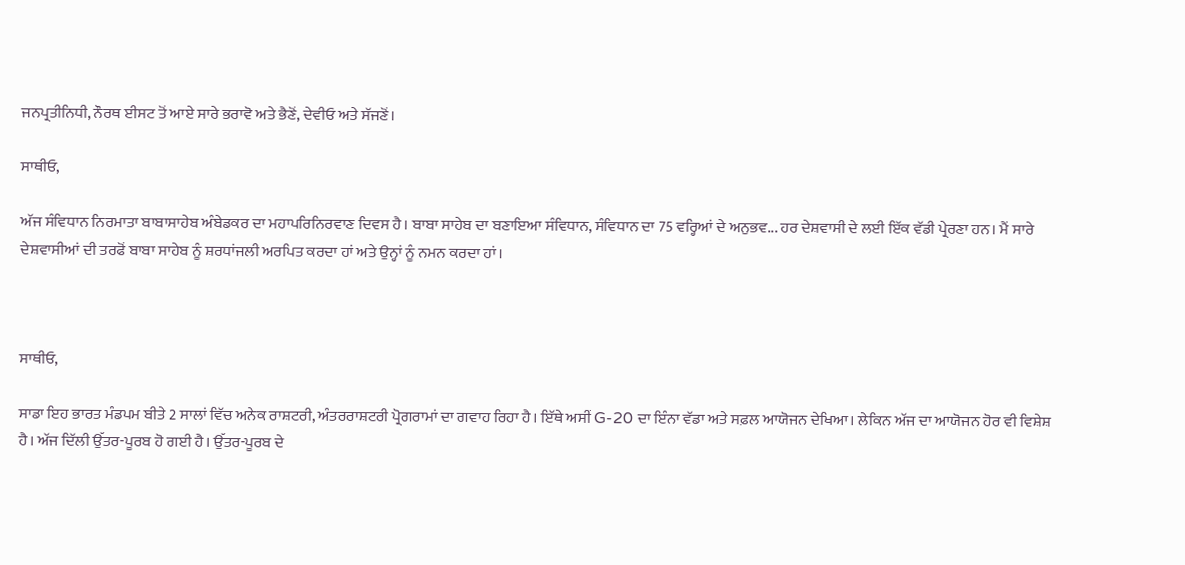ਜਨਪ੍ਰਤੀਨਿਧੀ, ਨੌਰਥ ਈਸਟ ਤੋਂ ਆਏ ਸਾਰੇ ਭਰਾਵੋ ਅਤੇ ਭੈਣੋਂ, ਦੇਵੀਓ ਅਤੇ ਸੱਜਣੋਂ।

ਸਾਥੀਓ,

ਅੱਜ ਸੰਵਿਧਾਨ ਨਿਰਮਾਤਾ ਬਾਬਾਸਾਹੇਬ ਅੰਬੇਡਕਰ ਦਾ ਮਹਾਪਰਿਨਿਰਵਾਣ ਦਿਵਸ ਹੈ। ਬਾਬਾ ਸਾਹੇਬ ਦਾ ਬਣਾਇਆ ਸੰਵਿਧਾਨ, ਸੰਵਿਧਾਨ ਦਾ 75 ਵਰ੍ਹਿਆਂ ਦੇ ਅਨੁਭਵ... ਹਰ ਦੇਸ਼ਵਾਸੀ ਦੇ ਲਈ ਇੱਕ ਵੱਡੀ ਪ੍ਰੇਰਣਾ ਹਨ। ਮੈਂ ਸਾਰੇ ਦੇਸ਼ਵਾਸੀਆਂ ਦੀ ਤਰਫੋਂ ਬਾਬਾ ਸਾਹੇਬ ਨੂੰ ਸ਼ਰਧਾਂਜਲੀ ਅਰਪਿਤ ਕਰਦਾ ਹਾਂ ਅਤੇ ਉਨ੍ਹਾਂ ਨੂੰ ਨਮਨ ਕਰਦਾ ਹਾਂ।



ਸਾਥੀਓ,

ਸਾਡਾ ਇਹ ਭਾਰਤ ਮੰਡਪਮ ਬੀਤੇ 2 ਸਾਲਾਂ ਵਿੱਚ ਅਨੇਕ ਰਾਸ਼ਟਰੀ, ਅੰਤਰਰਾਸ਼ਟਰੀ ਪ੍ਰੋਗਰਾਮਾਂ ਦਾ ਗਵਾਹ ਰਿਹਾ ਹੈ। ਇੱਥੇ ਅਸੀਂ G-20 ਦਾ ਇੰਨਾ ਵੱਡਾ ਅਤੇ ਸਫ਼ਲ ਆਯੋਜਨ ਦੇਖਿਆ। ਲੇਕਿਨ ਅੱਜ ਦਾ ਆਯੋਜਨ ਹੋਰ ਵੀ ਵਿਸ਼ੇਸ਼ ਹੈ। ਅੱਜ ਦਿੱਲੀ ਉੱਤਰ-ਪੂਰਬ ਹੋ ਗਈ ਹੈ। ਉੱਤਰ-ਪੂਰਬ ਦੇ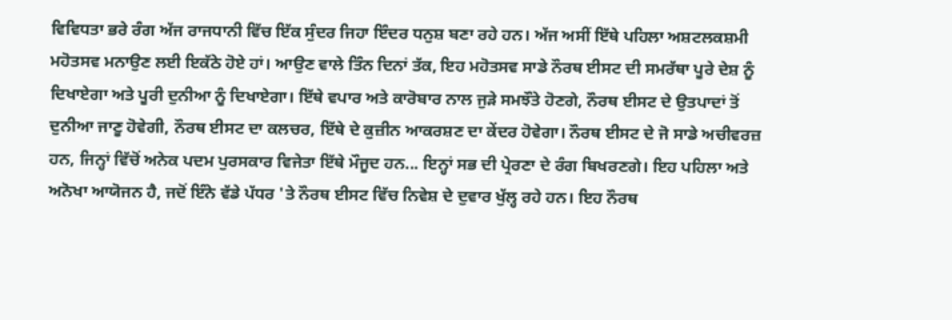ਵਿਵਿਧਤਾ ਭਰੇ ਰੰਗ ਅੱਜ ਰਾਜਧਾਨੀ ਵਿੱਚ ਇੱਕ ਸੁੰਦਰ ਜਿਹਾ ਇੰਦਰ ਧਨੁਸ਼ ਬਣਾ ਰਹੇ ਹਨ। ਅੱਜ ਅਸੀਂ ਇੱਥੇ ਪਹਿਲਾ ਅਸ਼ਟਲਕਸ਼ਮੀ ਮਹੋਤਸਵ ਮਨਾਉਣ ਲਈ ਇਕੱਠੇ ਹੋਏ ਹਾਂ। ਆਉਣ ਵਾਲੇ ਤਿੰਨ ਦਿਨਾਂ ਤੱਕ, ਇਹ ਮਹੋਤਸਵ ਸਾਡੇ ਨੌਰਥ ਈਸਟ ਦੀ ਸਮਰੱਥਾ ਪੂਰੇ ਦੇਸ਼ ਨੂੰ ਦਿਖਾਏਗਾ ਅਤੇ ਪੂਰੀ ਦੁਨੀਆ ਨੂੰ ਦਿਖਾਏਗਾ। ਇੱਥੇ ਵਪਾਰ ਅਤੇ ਕਾਰੋਬਾਰ ਨਾਲ ਜੁੜੇ ਸਮਝੌਤੇ ਹੋਣਗੇ, ਨੌਰਥ ਈਸਟ ਦੇ ਉਤਪਾਦਾਂ ਤੋਂ ਦੁਨੀਆ ਜਾਣੂ ਹੋਵੇਗੀ, ਨੌਰਥ ਈਸਟ ਦਾ ਕਲਚਰ, ਇੱਥੇ ਦੇ ਕੁਜ਼ੀਨ ਆਕਰਸ਼ਣ ਦਾ ਕੇਂਦਰ ਹੋਵੇਗਾ। ਨੌਰਥ ਈਸਟ ਦੇ ਜੋ ਸਾਡੇ ਅਚੀਵਰਜ਼ ਹਨ, ਜਿਨ੍ਹਾਂ ਵਿੱਚੋਂ ਅਨੇਕ ਪਦਮ ਪੁਰਸਕਾਰ ਵਿਜੇਤਾ ਇੱਥੇ ਮੌਜੂਦ ਹਨ... ਇਨ੍ਹਾਂ ਸਭ ਦੀ ਪ੍ਰੇਰਣਾ ਦੇ ਰੰਗ ਬਿਖਰਣਗੇ। ਇਹ ਪਹਿਲਾ ਅਤੇ ਅਨੋਖਾ ਆਯੋਜਨ ਹੈ, ਜਦੋਂ ਇੰਨੇ ਵੱਡੇ ਪੱਧਰ 'ਤੇ ਨੌਰਥ ਈਸਟ ਵਿੱਚ ਨਿਵੇਸ਼ ਦੇ ਦੁਵਾਰ ਖੁੱਲ੍ਹ ਰਹੇ ਹਨ। ਇਹ ਨੌਰਥ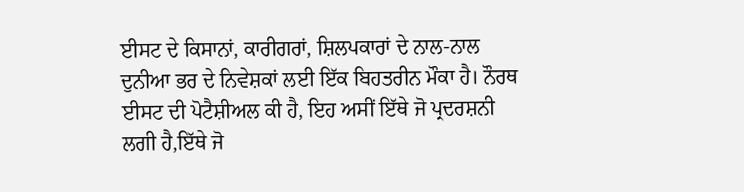ਈਸਟ ਦੇ ਕਿਸਾਨਾਂ, ਕਾਰੀਗਰਾਂ, ਸ਼ਿਲਪਕਾਰਾਂ ਦੇ ਨਾਲ-ਨਾਲ ਦੁਨੀਆ ਭਰ ਦੇ ਨਿਵੇਸ਼ਕਾਂ ਲਈ ਇੱਕ ਬਿਹਤਰੀਨ ਮੌਕਾ ਹੈ। ਨੌਰਥ ਈਸਟ ਦੀ ਪੋਟੈਸ਼ੀਅਲ ਕੀ ਹੈ, ਇਹ ਅਸੀਂ ਇੱਥੇ ਜੋ ਪ੍ਰਦਰਸ਼ਨੀ ਲਗੀ ਹੈ,ਇੱਥੇ ਜੋ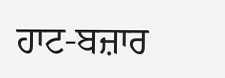ਹਾਟ-ਬਜ਼ਾਰ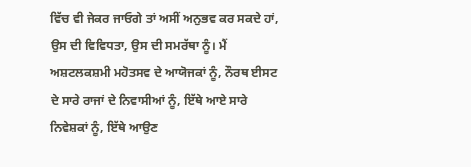ਵਿੱਚ ਵੀ ਜੇਕਰ ਜਾਓਗੇ ਤਾਂ ਅਸੀਂ ਅਨੁਭਵ ਕਰ ਸਕਦੇ ਹਾਂ, ਉਸ ਦੀ ਵਿਵਿਧਤਾ, ਉਸ ਦੀ ਸਮਰੱਥਾ ਨੂੰ। ਮੈਂ ਅਸ਼ਟਲਕਸ਼ਮੀ ਮਹੋਤਸਵ ਦੇ ਆਯੋਜਕਾਂ ਨੂੰ, ਨੌਰਥ ਈਸਟ ਦੇ ਸਾਰੇ ਰਾਜਾਂ ਦੇ ਨਿਵਾਸੀਆਂ ਨੂੰ, ਇੱਥੇ ਆਏ ਸਾਰੇ ਨਿਵੇਸ਼ਕਾਂ ਨੂੰ, ਇੱਥੇ ਆਉਣ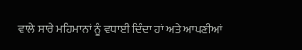ਵਾਲੇ ਸਾਰੇ ਮਹਿਮਾਨਾਂ ਨੂੰ ਵਧਾਈ ਦਿੰਦਾ ਹਾਂ ਅਤੇ ਆਪਣੀਆਂ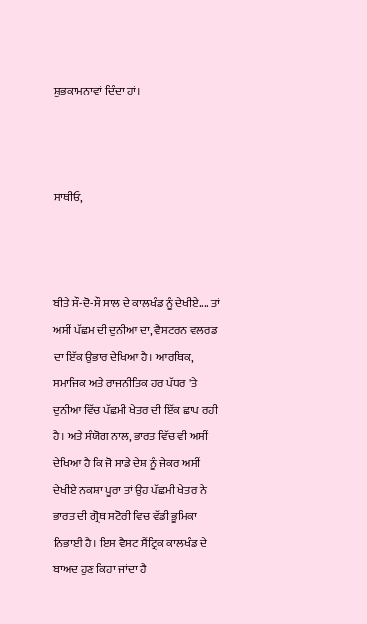ਸ਼ੁਭਕਾਮਨਾਵਾਂ ਦਿੰਦਾ ਹਾਂ।



ਸਾਥੀਓ,



ਬੀਤੇ ਸੌ-ਦੋ-ਸੌ ਸਾਲ ਦੇ ਕਾਲਖੰਡ ਨੂੰ ਦੇਖੀਏ.... ਤਾਂ ਅਸੀਂ ਪੱਛਮ ਦੀ ਦੁਨੀਆ ਦਾ, ਵੈਸਟਰਨ ਵਲਰਡ ਦਾ ਇੱਕ ਉਭਾਰ ਦੇਖਿਆ ਹੈ। ਆਰਥਿਕ, ਸਮਾਜਿਕ ਅਤੇ ਰਾਜਨੀਤਿਕ ਹਰ ਪੱਧਰ 'ਤੇ ਦੁਨੀਆ ਵਿੱਚ ਪੱਛਮੀ ਖੇਤਰ ਦੀ ਇੱਕ ਛਾਪ ਰਹੀ ਹੈ। ਅਤੇ ਸੰਯੋਗ ਨਾਲ, ਭਾਰਤ ਵਿੱਚ ਵੀ ਅਸੀਂ ਦੇਖਿਆ ਹੈ ਕਿ ਜੋ ਸਾਡੇ ਦੇਸ਼ ਨੂੰ ਜੇਕਰ ਅਸੀਂ ਦੇਖੀਏ ਨਕਸ਼ਾ ਪੂਰਾ ਤਾਂ ਉਹ ਪੱਛਮੀ ਖੇਤਰ ਨੇ ਭਾਰਤ ਦੀ ਗ੍ਰੋਥ ਸਟੋਰੀ ਵਿਚ ਵੱਡੀ ਭੂਮਿਕਾ ਨਿਭਾਈ ਹੈ। ਇਸ ਵੈਸਟ ਸੈਂਟ੍ਰਿਕ ਕਾਲਖੰਡ ਦੇ ਬਾਅਦ ਹੁਣ ਕਿਹਾ ਜਾਂਦਾ ਹੈ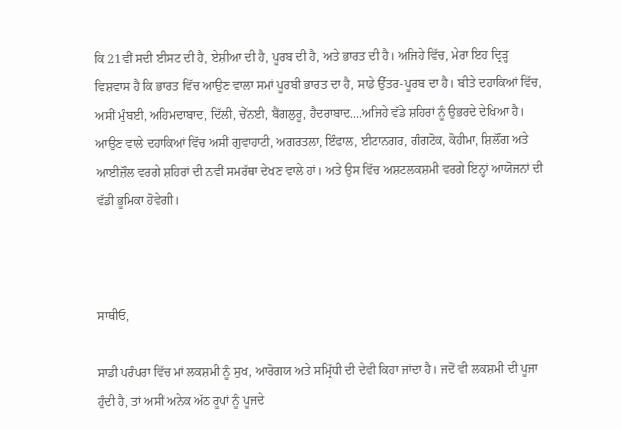ਕਿ 21ਵੀਂ ਸਦੀ ਈਸਟ ਦੀ ਹੈ, ਏਸ਼ੀਆ ਦੀ ਹੈ, ਪੂਰਬ ਦੀ ਹੈ, ਅਤੇ ਭਾਰਤ ਦੀ ਹੈ। ਅਜਿਹੇ ਵਿੱਚ, ਮੇਰਾ ਇਹ ਦ੍ਰਿੜ੍ਹ ਵਿਸ਼ਵਾਸ ਹੈ ਕਿ ਭਾਰਤ ਵਿੱਚ ਆਉਣ ਵਾਲਾ ਸਮਾਂ ਪੂਰਬੀ ਭਾਰਤ ਦਾ ਹੈ, ਸਾਡੇ ਉੱਤਰ-ਪੂਰਬ ਦਾ ਹੈ। ਬੀਤੇ ਦਹਾਕਿਆਂ ਵਿੱਚ, ਅਸੀਂ ਮੁੰਬਈ, ਅਹਿਮਦਾਬਾਦ, ਦਿੱਲੀ, ਚੇੱਨਈ, ਬੈਂਗਲੁਰੂ, ਹੈਦਰਾਬਾਦ....ਅਜਿਹੇ ਵੱਡੇ ਸ਼ਹਿਰਾਂ ਨੂੰ ਉਭਰਦੇ ਦੇਖਿਆ ਹੈ। ਆਉਣ ਵਾਲੇ ਦਹਾਕਿਆਂ ਵਿੱਚ ਅਸੀਂ ਗੁਵਾਹਾਟੀ, ਅਗਰਤਲਾ, ਇੰਫਾਲ, ਈਟਾਨਗਰ, ਗੰਗਟੋਕ, ਕੋਹੀਮਾ, ਸ਼ਿਲੌਂਗ ਅਤੇ ਆਈਜ਼ੌਲ ਵਰਗੇ ਸ਼ਹਿਰਾਂ ਦੀ ਨਵੀਂ ਸਮਰੱਥਾ ਦੇਖਣ ਵਾਲੇ ਹਾਂ। ਅਤੇ ਉਸ ਵਿੱਚ ਅਸ਼ਟਲਕਸ਼ਮੀ ਵਰਗੇ ਇਨ੍ਹਾਂ ਆਯੋਜਨਾਂ ਦੀ ਵੱਡੀ ਭੂਮਿਕਾ ਹੋਵੇਗੀ।



ਸਾਥੀਓ,

ਸਾਡੀ ਪਰੰਪਰਾ ਵਿੱਚ ਮਾਂ ਲਕਸ਼ਮੀ ਨੂੰ ਸੁਖ, ਆਰੋਗਯ ਅਤੇ ਸਮ੍ਰਿੱਧੀ ਦੀ ਦੇਵੀ ਕਿਹਾ ਜਾਂਦਾ ਹੈ। ਜਦੋਂ ਵੀ ਲਕਸ਼ਮੀ ਦੀ ਪੂਜਾ ਹੁੰਦੀ ਹੈ, ਤਾਂ ਅਸੀਂ ਅਨੇਕ ਅੱਠ ਰੂਪਾਂ ਨੂੰ ਪੂਜਦੇ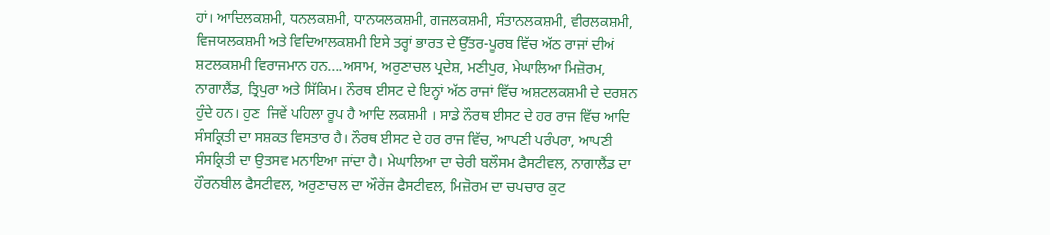ਹਾਂ। ਆਦਿਲਕਸ਼ਮੀ, ਧਨਲਕਸ਼ਮੀ, ਧਾਨਯਲਕਸ਼ਮੀ, ਗਜਲਕਸ਼ਮੀ, ਸੰਤਾਨਲਕਸ਼ਮੀ, ਵੀਰਲਕਸ਼ਮੀ, ਵਿਜਯਲਕਸ਼ਮੀ ਅਤੇ ਵਿਦਿਆਲਕਸ਼ਮੀ ਇਸੇ ਤਰ੍ਹਾਂ ਭਾਰਤ ਦੇ ਉੱਤਰ-ਪੂਰਬ ਵਿੱਚ ਅੱਠ ਰਾਜਾਂ ਦੀਅਂ ਸ਼ਟਲਕਸ਼ਮੀ ਵਿਰਾਜਮਾਨ ਹਨ....ਅਸਾਮ, ਅਰੁਣਾਚਲ ਪ੍ਰਦੇਸ਼, ਮਣੀਪੁਰ, ਮੇਘਾਲਿਆ ਮਿਜ਼ੋਰਮ, ਨਾਗਾਲੈਂਡ, ਤ੍ਰਿਪੁਰਾ ਅਤੇ ਸਿੱਕਿਮ। ਨੌਰਥ ਈਸਟ ਦੇ ਇਨ੍ਹਾਂ ਅੱਠ ਰਾਜਾਂ ਵਿੱਚ ਅਸ਼ਟਲਕਸ਼ਮੀ ਦੇ ਦਰਸ਼ਨ ਹੁੰਦੇ ਹਨ। ਹੁਣ  ਜਿਵੇਂ ਪਹਿਲਾ ਰੂਪ ਹੈ ਆਦਿ ਲਕਸ਼ਮੀ । ਸਾਡੇ ਨੌਰਥ ਈਸਟ ਦੇ ਹਰ ਰਾਜ ਵਿੱਚ ਆਦਿ ਸੰਸਕ੍ਰਿਤੀ ਦਾ ਸਸ਼ਕਤ ਵਿਸਤਾਰ ਹੈ। ਨੌਰਥ ਈਸਟ ਦੇ ਹਰ ਰਾਜ ਵਿੱਚ, ਆਪਣੀ ਪਰੰਪਰਾ, ਆਪਣੀ ਸੰਸਕ੍ਰਿਤੀ ਦਾ ਉਤਸਵ ਮਨਾਇਆ ਜਾਂਦਾ ਹੈ। ਮੇਘਾਲਿਆ ਦਾ ਚੇਰੀ ਬਲੌਸਮ ਫੈਸਟੀਵਲ, ਨਾਗਾਲੈਂਡ ਦਾ ਹੌਰਨਬੀਲ ਫੈਸਟੀਵਲ, ਅਰੁਣਾਚਲ ਦਾ ਔਰੇਂਜ ਫੈਸਟੀਵਲ, ਮਿਜ਼ੋਰਮ ਦਾ ਚਪਚਾਰ ਕੁਟ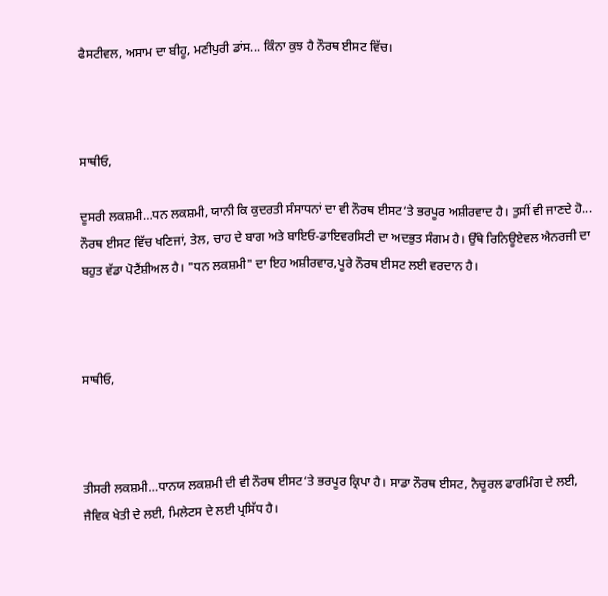ਫੈਸਟੀਵਲ, ਅਸਾਮ ਦਾ ਬੀਹੂ, ਮਣੀਪੁਰੀ ਡਾਂਸ... ਕਿੰਨਾ ਕੁਝ ਹੈ ਨੌਰਥ ਈਸਟ ਵਿੱਚ।



ਸਾਥੀਓ,

ਦੂਸਰੀ ਲਕਸ਼ਮੀ…ਧਨ ਲਕਸ਼ਮੀ, ਯਾਨੀ ਕਿ ਕੁਦਰਤੀ ਸੰਸਾਧਨਾਂ ਦਾ ਵੀ ਨੌਰਥ ਈਸਟ‘ਤੇ ਭਰਪੂਰ ਅਸ਼ੀਰਵਾਦ ਹੈ। ਤੁਸੀਂ ਵੀ ਜਾਣਦੇ ਹੋ... ਨੌਰਥ ਈਸਟ ਵਿੱਚ ਖਣਿਜਾਂ, ਤੇਲ, ਚਾਹ ਦੇ ਬਾਗ ਅਤੇ ਬਾਇਓ-ਡਾਇਵਰਸਿਟੀ ਦਾ ਅਦਭੁਤ ਸੰਗਮ ਹੈ। ਉੱਥੇ ਰਿਨਿਊਏਵਲ ਐਨਰਜੀ ਦਾ ਬਹੁਤ ਵੱਡਾ ਪੋਟੈਂਸ਼ੀਅਲ ਹੈ। "ਧਨ ਲਕਸ਼ਮੀ" ਦਾ ਇਹ ਅਸ਼ੀਰਵਾਰ,ਪੂਰੇ ਨੌਰਥ ਈਸਟ ਲਈ ਵਰਦਾਨ ਹੈ।



ਸਾਥੀਓ,



ਤੀਸਰੀ ਲਕਸ਼ਮੀ…ਧਾਨਯ ਲਕਸ਼ਮੀ ਦੀ ਵੀ ਨੌਰਥ ਈਸਟ‘ਤੇ ਭਰਪੂਰ ਕ੍ਰਿਪਾ ਹੈ। ਸਾਡਾ ਨੌਰਥ ਈਸਟ, ਨੈਚੂਰਲ ਫਾਰਮਿੰਗ ਦੇ ਲਈ, ਜੈਵਿਕ ਖੇਤੀ ਦੇ ਲਈ, ਮਿਲੇਟਸ ਦੇ ਲਈ ਪ੍ਰਸਿੱਧ ਹੈ।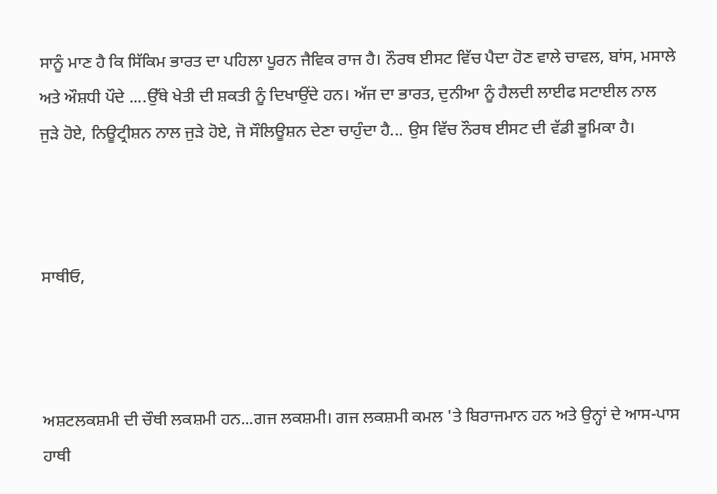ਸਾਨੂੰ ਮਾਣ ਹੈ ਕਿ ਸਿੱਕਿਮ ਭਾਰਤ ਦਾ ਪਹਿਲਾ ਪੂਰਨ ਜੈਵਿਕ ਰਾਜ ਹੈ। ਨੌਰਥ ਈਸਟ ਵਿੱਚ ਪੈਦਾ ਹੋਣ ਵਾਲੇ ਚਾਵਲ, ਬਾਂਸ, ਮਸਾਲੇ ਅਤੇ ਔਸ਼ਧੀ ਪੌਦੇ ....ਉੱਥੇ ਖੇਤੀ ਦੀ ਸ਼ਕਤੀ ਨੂੰ ਦਿਖਾਉਂਦੇ ਹਨ। ਅੱਜ ਦਾ ਭਾਰਤ, ਦੁਨੀਆ ਨੂੰ ਹੈਲਦੀ ਲਾਈਫ ਸਟਾਈਲ ਨਾਲ ਜੁੜੇ ਹੋਏ, ਨਿਊਟ੍ਰੀਸ਼ਨ ਨਾਲ ਜੁੜੇ ਹੋਏ, ਜੋ ਸੌਲਿਊਸ਼ਨ ਦੇਣਾ ਚਾਹੁੰਦਾ ਹੈ... ਉਸ ਵਿੱਚ ਨੌਰਥ ਈਸਟ ਦੀ ਵੱਡੀ ਭੂਮਿਕਾ ਹੈ।



ਸਾਥੀਓ,



ਅਸ਼ਟਲਕਸ਼ਮੀ ਦੀ ਚੌਥੀ ਲਕਸ਼ਮੀ ਹਨ...ਗਜ ਲਕਸ਼ਮੀ। ਗਜ ਲਕਸ਼ਮੀ ਕਮਲ 'ਤੇ ਬਿਰਾਜਮਾਨ ਹਨ ਅਤੇ ਉਨ੍ਹਾਂ ਦੇ ਆਸ-ਪਾਸ ਹਾਥੀ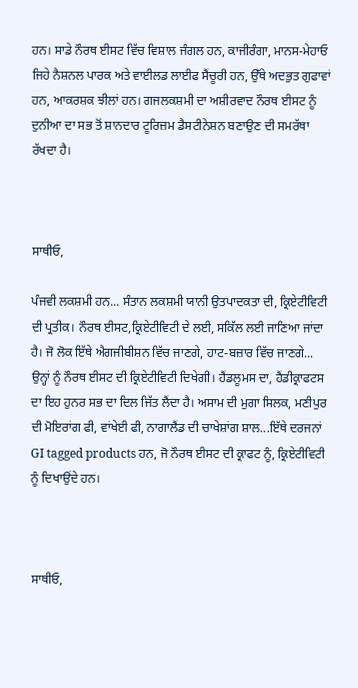ਹਨ। ਸਾਡੇ ਨੌਰਥ ਈਸਟ ਵਿੱਚ ਵਿਸ਼ਾਲ ਜੰਗਲ ਹਨ, ਕਾਜੀਰੰਗਾ, ਮਾਨਸ-ਮੇਹਾਓ ਜਿਹੇ ਨੈਸ਼ਨਲ ਪਾਰਕ ਅਤੇ ਵਾਈਲਡ ਲਾਈਫ ਸੈਂਚੂਰੀ ਹਨ, ਉੱਥੇ ਅਦਭੁਤ ਗੁਫਾਵਾਂ ਹਨ, ਆਕਰਸ਼ਕ ਝੀਲਾਂ ਹਨ। ਗਜਲਕਸ਼ਮੀ ਦਾ ਅਸ਼ੀਰਵਾਦ ਨੌਰਥ ਈਸਟ ਨੂੰ ਦੁਨੀਆ ਦਾ ਸਭ ਤੋਂ ਸ਼ਾਨਦਾਰ ਟੂਰਿਜ਼ਮ ਡੈਸਟੀਨੇਸ਼ਨ ਬਣਾਉਣ ਦੀ ਸਮਰੱਥਾ ਰੱਖਦਾ ਹੈ।



ਸਾਥੀਓ,

ਪੰਜਵੀ ਲਕਸ਼ਮੀ ਹਨ... ਸੰਤਾਨ ਲਕਸ਼ਮੀ ਯਾਨੀ ਉਤਪਾਦਕਤਾ ਦੀ, ਕ੍ਰਿਏਟੀਵਿਟੀ ਦੀ ਪ੍ਰਤੀਕ। ਨੌਰਥ ਈਸਟ,ਕ੍ਰਿਏਟੀਵਿਟੀ ਦੇ ਲਈ, ਸਕਿੱਲ ਲਈ ਜਾਣਿਆ ਜਾਂਦਾ ਹੈ। ਜੋ ਲੋਕ ਇੱਥੇ ਐਗਜੀਬੀਸ਼ਨ ਵਿੱਚ ਜਾਣਗੇ, ਹਾਟ-ਬਜ਼ਾਰ ਵਿੱਚ ਜਾਣਗੇ... ਉਨ੍ਹਾਂ ਨੂੰ ਨੌਰਥ ਈਸਟ ਦੀ ਕ੍ਰਿਏਟੀਵਿਟੀ ਦਿਖੇਗੀ। ਹੈਂਡਲੂਮਸ ਦਾ, ਹੈਂਡੀਕ੍ਰਾਫਟਸ ਦਾ ਇਹ ਹੁਨਰ ਸਭ ਦਾ ਦਿਲ ਜਿੱਤ ਲੈਂਦਾ ਹੈ। ਅਸਾਮ ਦੀ ਮੁਗਾ ਸਿਲਕ, ਮਣੀਪੁਰ ਦੀ ਮੋਇਰਾਂਗ ਫੀ, ਵਾਂਖੇਈ ਫੀ, ਨਾਗਾਲੈਂਡ ਦੀ ਚਾਖੇਸ਼ਾਂਗ ਸ਼ਾਲ...ਇੱਥੇ ਦਰਜਨਾਂ GI tagged products ਹਨ, ਜੋ ਨੌਰਥ ਈਸਟ ਦੀ ਕ੍ਰਾਫਟ ਨੂੰ, ਕ੍ਰਿਏਟੀਵਿਟੀ ਨੂੰ ਦਿਖਾਉਂਦੇ ਹਨ।



ਸਾਥੀਓ,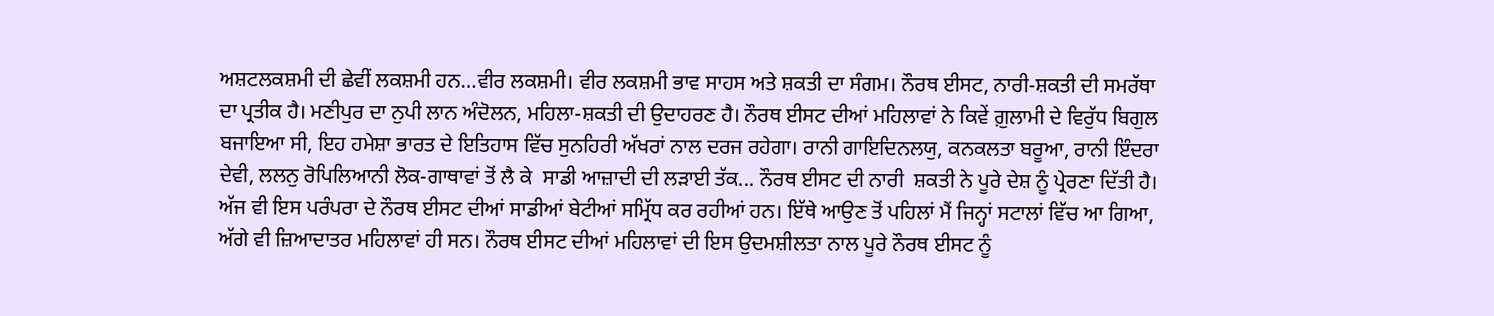ਅਸ਼ਟਲਕਸ਼ਮੀ ਦੀ ਛੇਵੀਂ ਲਕਸ਼ਮੀ ਹਨ…ਵੀਰ ਲਕਸ਼ਮੀ। ਵੀਰ ਲਕਸ਼ਮੀ ਭਾਵ ਸਾਹਸ ਅਤੇ ਸ਼ਕਤੀ ਦਾ ਸੰਗਮ। ਨੌਰਥ ਈਸਟ, ਨਾਰੀ-ਸ਼ਕਤੀ ਦੀ ਸਮਰੱਥਾ ਦਾ ਪ੍ਰਤੀਕ ਹੈ। ਮਣੀਪੁਰ ਦਾ ਨੁਪੀ ਲਾਨ ਅੰਦੋਲਨ, ਮਹਿਲਾ-ਸ਼ਕਤੀ ਦੀ ਉਦਾਹਰਣ ਹੈ। ਨੌਰਥ ਈਸਟ ਦੀਆਂ ਮਹਿਲਾਵਾਂ ਨੇ ਕਿਵੇਂ ਗ਼ੁਲਾਮੀ ਦੇ ਵਿਰੁੱਧ ਬਿਗੁਲ ਬਜਾਇਆ ਸੀ, ਇਹ ਹਮੇਸ਼ਾ ਭਾਰਤ ਦੇ ਇਤਿਹਾਸ ਵਿੱਚ ਸੁਨਹਿਰੀ ਅੱਖਰਾਂ ਨਾਲ ਦਰਜ ਰਹੇਗਾ। ਰਾਨੀ ਗਾਇਦਿਨਲਯੁ, ਕਨਕਲਤਾ ਬਰੂਆ, ਰਾਨੀ ਇੰਦਰਾ ਦੇਵੀ, ਲਲਨੁ ਰੋਪਿਲਿਆਨੀ ਲੋਕ-ਗਾਥਾਵਾਂ ਤੋਂ ਲੈ ਕੇ  ਸਾਡੀ ਆਜ਼ਾਦੀ ਦੀ ਲੜਾਈ ਤੱਕ... ਨੌਰਥ ਈਸਟ ਦੀ ਨਾਰੀ  ਸ਼ਕਤੀ ਨੇ ਪੂਰੇ ਦੇਸ਼ ਨੂੰ ਪ੍ਰੇਰਣਾ ਦਿੱਤੀ ਹੈ। ਅੱਜ ਵੀ ਇਸ ਪਰੰਪਰਾ ਦੇ ਨੌਰਥ ਈਸਟ ਦੀਆਂ ਸਾਡੀਆਂ ਬੇਟੀਆਂ ਸਮ੍ਰਿੱਧ ਕਰ ਰਹੀਆਂ ਹਨ। ਇੱਥੇ ਆਉਣ ਤੋਂ ਪਹਿਲਾਂ ਮੈਂ ਜਿਨ੍ਹਾਂ ਸਟਾਲਾਂ ਵਿੱਚ ਆ ਗਿਆ, ਅੱਗੇ ਵੀ ਜ਼ਿਆਦਾਤਰ ਮਹਿਲਾਵਾਂ ਹੀ ਸਨ। ਨੌਰਥ ਈਸਟ ਦੀਆਂ ਮਹਿਲਾਵਾਂ ਦੀ ਇਸ ਉਦਮਸ਼ੀਲਤਾ ਨਾਲ ਪੂਰੇ ਨੌਰਥ ਈਸਟ ਨੂੰ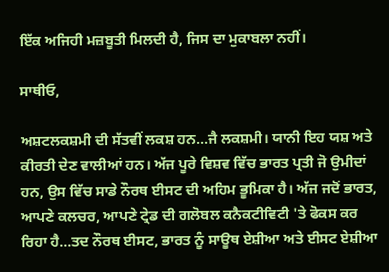ਇੱਕ ਅਜਿਹੀ ਮਜ਼ਬੂਤੀ ਮਿਲਦੀ ਹੈ, ਜਿਸ ਦਾ ਮੁਕਾਬਲਾ ਨਹੀਂ।

ਸਾਥੀਓ,

ਅਸ਼ਟਲਕਸ਼ਮੀ ਦੀ ਸੱਤਵੀਂ ਲਕਸ਼ ਹਨ...ਜੈ ਲਕਸ਼ਮੀ। ਯਾਨੀ ਇਹ ਯਸ਼ ਅਤੇ ਕੀਰਤੀ ਦੇਣ ਵਾਲੀਆਂ ਹਨ। ਅੱਜ ਪੂਰੇ ਵਿਸ਼ਵ ਵਿੱਚ ਭਾਰਤ ਪ੍ਰਤੀ ਜੋ ਉਮੀਦਾਂ ਹਨ, ਉਸ ਵਿੱਚ ਸਾਡੇ ਨੌਰਥ ਈਸਟ ਦੀ ਅਹਿਮ ਭੂਮਿਕਾ ਹੈ। ਅੱਜ ਜਦੋਂ ਭਾਰਤ, ਆਪਣੇ ਕਲਚਰ, ਆਪਣੇ ਟ੍ਰੇਡ ਦੀ ਗਲੋਬਲ ਕਨੈਕਟੀਵਿਟੀ 'ਤੇ ਫੋਕਸ ਕਰ ਰਿਹਾ ਹੈ...ਤਦ ਨੌਰਥ ਈਸਟ, ਭਾਰਤ ਨੂੰ ਸਾਊਥ ਏਸ਼ੀਆ ਅਤੇ ਈਸਟ ਏਸ਼ੀਆ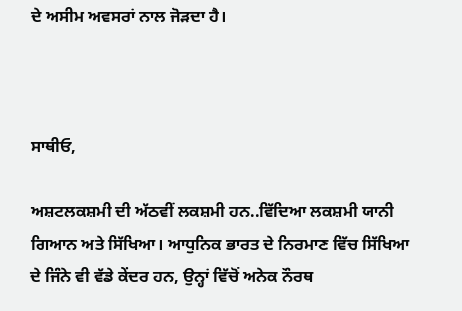ਦੇ ਅਸੀਮ ਅਵਸਰਾਂ ਨਾਲ ਜੋੜਦਾ ਹੈ।



ਸਾਥੀਓ,

ਅਸ਼ਟਲਕਸ਼ਮੀ ਦੀ ਅੱਠਵੀਂ ਲਕਸ਼ਮੀ ਹਨ..ਵਿੱਦਿਆ ਲਕਸ਼ਮੀ ਯਾਨੀ ਗਿਆਨ ਅਤੇ ਸਿੱਖਿਆ। ਆਧੁਨਿਕ ਭਾਰਤ ਦੇ ਨਿਰਮਾਣ ਵਿੱਚ ਸਿੱਖਿਆ ਦੇ ਜਿੰਨੇ ਵੀ ਵੱਡੇ ਕੇਂਦਰ ਹਨ, ਉਨ੍ਹਾਂ ਵਿੱਚੋਂ ਅਨੇਕ ਨੌਰਥ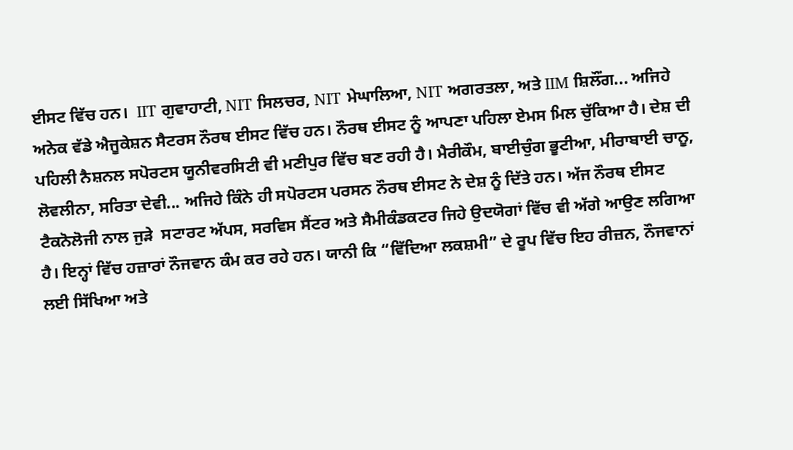ਈਸਟ ਵਿੱਚ ਹਨ।  IIT ਗੁਵਾਹਾਟੀ, NIT ਸਿਲਚਰ, NIT ਮੇਘਾਲਿਆ, NIT ਅਗਰਤਲਾ, ਅਤੇ IIM ਸ਼ਿਲੌਂਗ... ਅਜਿਹੇ ਅਨੇਕ ਵੱਡੇ ਐਜੂਕੇਸ਼ਨ ਸੈਟਰਸ ਨੌਰਥ ਈਸਟ ਵਿੱਚ ਹਨ। ਨੌਰਥ ਈਸਟ ਨੂੰ ਆਪਣਾ ਪਹਿਲਾ ਏਮਸ ਮਿਲ ਚੁੱਕਿਆ ਹੈ। ਦੇਸ਼ ਦੀ ਪਹਿਲੀ ਨੈਸ਼ਨਲ ਸਪੋਰਟਸ ਯੂਨੀਵਰਸਿਟੀ ਵੀ ਮਣੀਪੁਰ ਵਿੱਚ ਬਣ ਰਹੀ ਹੈ। ਮੈਰੀਕੌਮ, ਬਾਈਚੁੰਗ ਭੂਟੀਆ, ਮੀਰਾਬਾਈ ਚਾਨੂ, ਲੋਵਲੀਨਾ, ਸਰਿਤਾ ਦੇਵੀ... ਅਜਿਹੇ ਕਿੰਨੇ ਹੀ ਸਪੋਰਟਸ ਪਰਸਨ ਨੌਰਥ ਈਸਟ ਨੇ ਦੇਸ਼ ਨੂੰ ਦਿੱਤੇ ਹਨ। ਅੱਜ ਨੌਰਥ ਈਸਟ ਟੈਕਨੋਲੋਜੀ ਨਾਲ ਜੁੜੇ  ਸਟਾਰਟ ਅੱਪਸ, ਸਰਵਿਸ ਸੈਂਟਰ ਅਤੇ ਸੈਮੀਕੰਡਕਟਰ ਜਿਹੇ ਉਦਯੋਗਾਂ ਵਿੱਚ ਵੀ ਅੱਗੇ ਆਉਣ ਲਗਿਆ ਹੈ। ਇਨ੍ਹਾਂ ਵਿੱਚ ਹਜ਼ਾਰਾਂ ਨੌਜਵਾਨ ਕੰਮ ਕਰ ਰਹੇ ਹਨ। ਯਾਨੀ ਕਿ “ਵਿੱਦਿਆ ਲਕਸ਼ਮੀ” ਦੇ ਰੂਪ ਵਿੱਚ ਇਹ ਰੀਜ਼ਨ, ਨੌਜਵਾਨਾਂ ਲਈ ਸਿੱਖਿਆ ਅਤੇ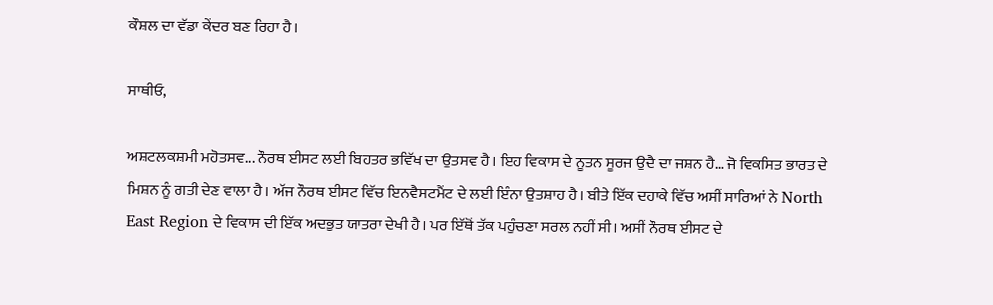ਕੌਸ਼ਲ ਦਾ ਵੱਡਾ ਕੇਂਦਰ ਬਣ ਰਿਹਾ ਹੈ।

ਸਾਥੀਓ,

ਅਸ਼ਟਲਕਸ਼ਮੀ ਮਹੋਤਸਵ... ਨੌਰਥ ਈਸਟ ਲਈ ਬਿਹਤਰ ਭਵਿੱਖ ਦਾ ਉਤਸਵ ਹੈ। ਇਹ ਵਿਕਾਸ ਦੇ ਨੂਤਨ ਸੂਰਜ ਉਦੈ ਦਾ ਜਸ਼ਨ ਹੈ… ਜੋ ਵਿਕਸਿਤ ਭਾਰਤ ਦੇ ਮਿਸ਼ਨ ਨੂੰ ਗਤੀ ਦੇਣ ਵਾਲਾ ਹੈ। ਅੱਜ ਨੌਰਥ ਈਸਟ ਵਿੱਚ ਇਨਵੈਸਟਮੈਂਟ ਦੇ ਲਈ ਇੰਨਾ ਉਤਸ਼ਾਹ ਹੈ। ਬੀਤੇ ਇੱਕ ਦਹਾਕੇ ਵਿੱਚ ਅਸੀਂ ਸਾਰਿਆਂ ਨੇ North East Region ਦੇ ਵਿਕਾਸ ਦੀ ਇੱਕ ਅਦਭੁਤ ਯਾਤਰਾ ਦੇਖੀ ਹੈ। ਪਰ ਇੱਥੋਂ ਤੱਕ ਪਹੁੰਚਣਾ ਸਰਲ ਨਹੀਂ ਸੀ। ਅਸੀਂ ਨੌਰਥ ਈਸਟ ਦੇ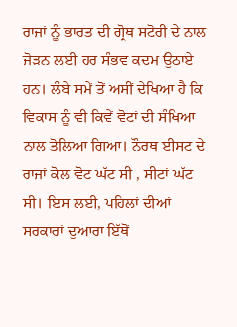ਰਾਜਾਂ ਨੂੰ ਭਾਰਤ ਦੀ ਗ੍ਰੋਥ ਸਟੋਰੀ ਦੇ ਨਾਲ ਜੋੜਨ ਲਈ ਹਰ ਸੰਭਵ ਕਦਮ ਉਠਾਏ ਹਨ। ਲੰਬੇ ਸਮੇਂ ਤੋਂ ਅਸੀਂ ਦੇਖਿਆ ਹੈ ਕਿ ਵਿਕਾਸ ਨੂੰ ਵੀ ਕਿਵੇਂ ਵੋਟਾਂ ਦੀ ਸੰਖਿਆ ਨਾਲ ਤੋਲਿਆ ਗਿਆ। ਨੌਰਥ ਈਸਟ ਦੇ ਰਾਜਾਂ ਕੋਲ ਵੋਟ ਘੱਟ ਸੀ , ਸੀਟਾਂ ਘੱਟ ਸੀ। ਇਸ ਲਈ, ਪਹਿਲਾਂ ਦੀਆਂ ਸਰਕਾਰਾਂ ਦੁਆਰਾ ਇੱਥੋਂ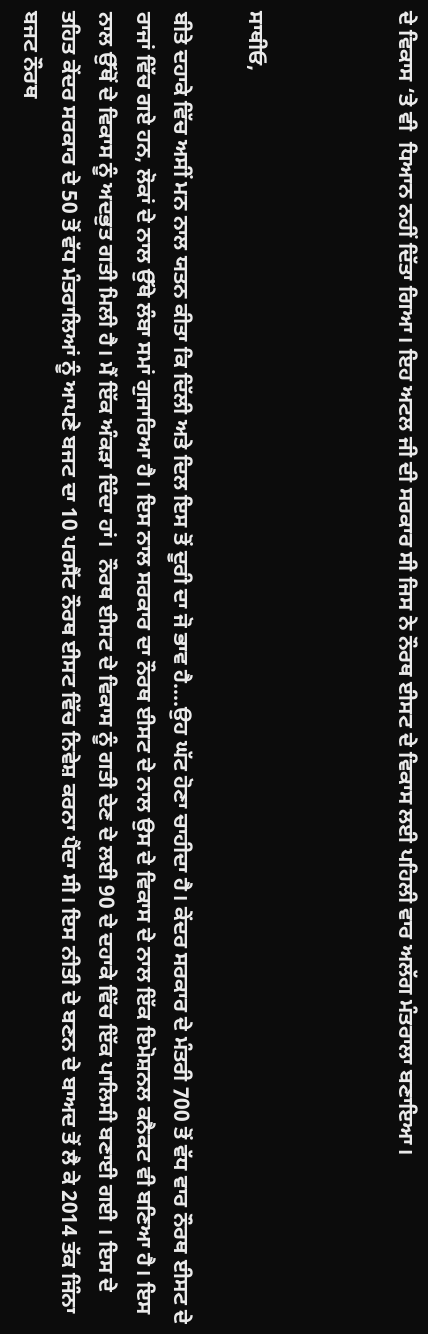ਦੇ ਵਿਕਾਸ ‘ਤੇ ਵੀ  ਧਿਆਨ ਨਹੀਂ ਦਿੱਤਾ ਗਿਆ। ਇਹ ਅਟਲ ਜੀ ਦੀ ਸਰਕਾਰ ਸੀ ਜਿਸ ਨੇ ਨੌਰਥ ਈਸਟ ਦੇ ਵਿਕਾਸ ਲਈ ਪਹਿਲੀ ਵਾਰ ਅਲੱਗ ਮੰਤਰਾਲਾ ਬਣਾਇਆ।



ਸਾਥੀਓ,

ਬੀਤੇ ਦਹਾਕੇ ਵਿੱਚ ਅਸੀਂ ਮਨ ਨਾਲ ਯਤਨ ਕੀਤਾ ਕਿ ਦਿੱਲੀ ਅਤੇ ਦਿਲ ਇਸ ਤੋਂ ਦੂਰੀ ਦਾ ਜੋ ਭਾਵ ਹੈ....ਉਹ ਘੱਟ ਹੋਣਾ ਚਾਹੀਦਾ ਹੈ। ਕੇਂਦਰ ਸਰਕਾਰ ਦੇ ਮੰਤਰੀ 700 ਤੋਂ ਵੱਧ ਵਾਰ ਨੌਰਥ ਈਸਟ ਦੇ ਰਾਜਾਂ ਵਿੱਚ ਗਏ ਹਨ, ਲੋਕਾਂ ਦੇ ਨਾਲ ਉੱਥੇ ਲੰਬਾ ਸਮਾਂ ਗੁਜਾਰਿਆ ਹੈ। ਇਸ ਨਾਲ ਸਰਕਾਰ ਦਾ ਨੌਰਥ ਈਸਟ ਦੇ ਨਾਲ ਉਸ ਦੇ ਵਿਕਾਸ ਦੇ ਨਾਲ ਇੱਕ ਇਮੋਸ਼ਨਲ ਕਨੈਕਟ ਵੀ ਬਣਿਆ ਹੈ। ਇਸ ਨਾਲ ਉੱਥੋਂ ਦੇ ਵਿਕਾਸ ਨੂੰ ਅਦਭੁਤ ਗਤੀ ਮਿਲੀ ਹੈ। ਮੈਂ ਇੱਕ ਅੰਕੜਾ ਦਿੰਦਾ ਹਾਂ।  ਨੌਰਥ ਈਸਟ ਦੇ ਵਿਕਾਸ ਨੂੰ ਗਤੀ ਦੇਣ ਦੇ ਲਈ 90 ਦੇ ਦਹਾਕੇ ਵਿੱਚ ਇੱਕ ਪਾਲਿਸੀ ਬਣਾਈ ਗਈ । ਇਸ ਦੇ ਤਹਿਤ ਕੇਂਦਰ ਸਰਕਾਰ ਦੇ 50 ਤੋਂ ਵੱਧ ਮੰਤਰਾਲਿਆਂ ਨੂੰ ਆਪਣੇ ਬਜਟ ਦਾ 10 ਪਰਸੈਂਟ ਨੌਰਥ ਈਸਟ ਵਿੱਚ ਨਿਵੇਸ਼ ਕਰਨਾ ਪੈਂਦਾ ਸੀ। ਇਸ ਨੀਤੀ ਦੇ ਬਣਨ ਦੇ ਬਾਅਦ ਤੋਂ ਲੈ ਕੇ 2014 ਤੱਕ ਜਿੰਨਾ ਬਜਟ ਨੌਰਥ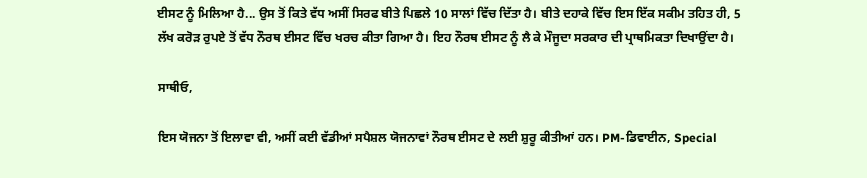ਈਸਟ ਨੂੰ ਮਿਲਿਆ ਹੈ... ਉਸ ਤੋਂ ਕਿਤੇ ਵੱਧ ਅਸੀਂ ਸਿਰਫ ਬੀਤੇ ਪਿਛਲੇ 10 ਸਾਲਾਂ ਵਿੱਚ ਦਿੱਤਾ ਹੈ। ਬੀਤੇ ਦਹਾਕੇ ਵਿੱਚ ਇਸ ਇੱਕ ਸਕੀਮ ਤਹਿਤ ਹੀ, 5 ਲੱਖ ਕਰੋੜ ਰੁਪਏ ਤੋਂ ਵੱਧ ਨੌਰਥ ਈਸਟ ਵਿੱਚ ਖਰਚ ਕੀਤਾ ਗਿਆ ਹੈ। ਇਹ ਨੌਰਥ ਈਸਟ ਨੂੰ ਲੈ ਕੇ ਮੌਜੂਦਾ ਸਰਕਾਰ ਦੀ ਪ੍ਰਾਥਮਿਕਤਾ ਦਿਖਾਉਂਦਾ ਹੈ।

ਸਾਥੀਓ,

ਇਸ ਯੋਜਨਾ ਤੋਂ ਇਲਾਵਾ ਵੀ, ਅਸੀਂ ਕਈ ਵੱਡੀਆਂ ਸਪੈਸ਼ਲ ਯੋਜਨਾਵਾਂ ਨੌਰਥ ਈਸਟ ਦੇ ਲਈ ਸ਼ੁਰੂ ਕੀਤੀਆਂ ਹਨ। PM-ਡਿਵਾਈਨ, Special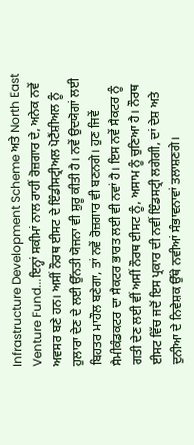Infrastructure Development Scheme ਅਤੇ North East Venture Fund...ਇਨ੍ਹਾਂ ਸਕੀਮਾਂ ਨਾਲ ਰਾਹੀਂ ਰੋਜ਼ਗਾਰ ਦੇ, ਅਨੇਕ ਨਵੇਂ ਅਵਸਰ ਬਣੇ ਹਨ। ਅਸੀਂ ਨੌਰਥ ਈਸਟ ਦੇ ਇੰਡੀਸਟ੍ਰੀਅਲ ਪੋਟੈਂਸ਼ੀਅਲ ਨੂੰ ਹੁਲਾਰਾ ਦੇਣ ਦੇ ਲਈ ਉੱਨਤੀ ਯੋਜਨਾ ਵੀ ਸ਼ੁਰੂ ਕੀਤੀ ਹੈ। ਨਵੇਂ ਉਦਯੋਗਾਂ ਲਈ ਬਿਹਤਰ ਮਾਹੌਲ ਬਣੇਗਾ, ਤਾਂ ਨਵੇਂ ਰੋਜ਼ਗਾਰ ਵੀ ਬਣਨਗੇ। ਹੁਣ ਜਿਵੇਂ ਸੈਮੀਕੰਡਕਟਰ ਦਾ ਸੈਕਟਰ ਭਾਰਤ ਲਈ ਵੀ ਨਵਾਂ ਹੈ। ਇਸ ਨਵੇਂ ਸੈਕਟਰ ਨੂੰ ਗਤੀ ਦੇਣ ਲਈ ਵੀਂ ਅਸੀਂ ਨੌਰਥ ਈਸਟ ਨੂੰ, ਅਸਾਮ ਨੂੰ ਚੁਣਿਆ ਹੈ। ਨੌਰਥ ਈਸਟ ਵਿੱਚ ਜਦੋਂ ਇਸ ਪ੍ਰਕਾਰ ਦੀ ਨਵੀਂ ਇੰਡਸਟ੍ਰੀ ਲਗੇਗੀ, ਦਾਂ ਦੇਸ਼ ਅਤੇ ਦੁਨੀਆ ਦੇ ਨਿਵੇਸ਼ਕ ਉੱਥੇ ਨਵੀਆਂ ਸੰਭਾਵਨਾਵਾਂ ਤਲਾਸ਼ਣਗੇ।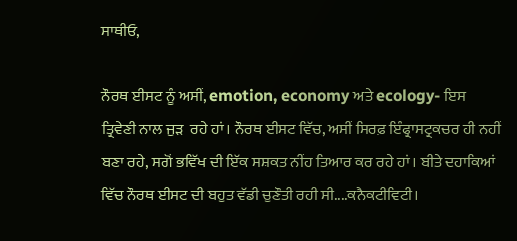ਸਾਥੀਓ,

ਨੌਰਥ ਈਸਟ ਨੂੰ ਅਸੀਂ, emotion, economy ਅਤੇ ecology- ਇਸ ਤ੍ਰਿਵੇਣੀ ਨਾਲ ਜੁੜ  ਰਹੇ ਹਾਂ। ਨੌਰਥ ਈਸਟ ਵਿੱਚ, ਅਸੀਂ ਸਿਰਫ਼ ਇੰਫ੍ਰਾਸਟ੍ਰਕਚਰ ਹੀ ਨਹੀਂ ਬਣਾ ਰਹੇ, ਸਗੋਂ ਭਵਿੱਖ ਦੀ ਇੱਕ ਸਸ਼ਕਤ ਨੀਂਹ ਤਿਆਰ ਕਰ ਰਹੇ ਹਾਂ। ਬੀਤੇ ਦਹਾਕਿਆਂ ਵਿੱਚ ਨੌਰਥ ਈਸਟ ਦੀ ਬਹੁਤ ਵੱਡੀ ਚੁਣੌਤੀ ਰਹੀ ਸੀ....ਕਨੈਕਟੀਵਿਟੀ।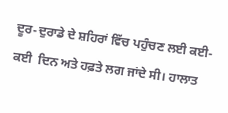ਦੂਰ-ਦੁਰਾਡੇ ਦੇ ਸ਼ਹਿਰਾਂ ਵਿੱਚ ਪਹੁੰਚਣ ਲਈ ਕਈ-ਕਈ  ਦਿਨ ਅਤੇ ਹਫ਼ਤੇ ਲਗ ਜਾਂਦੇ ਸੀ। ਹਾਲਾਤ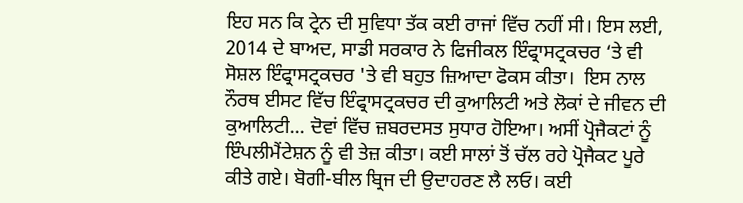ਇਹ ਸਨ ਕਿ ਟ੍ਰੇਨ ਦੀ ਸੁਵਿਧਾ ਤੱਕ ਕਈ ਰਾਜਾਂ ਵਿੱਚ ਨਹੀਂ ਸੀ। ਇਸ ਲਈ, 2014 ਦੇ ਬਾਅਦ, ਸਾਡੀ ਸਰਕਾਰ ਨੇ ਫਿਜੀਕਲ ਇੰਫ੍ਰਾਸਟ੍ਰਕਚਰ ‘ਤੇ ਵੀ ਸੋਸ਼ਲ ਇੰਫ੍ਰਾਸਟ੍ਰਕਚਰ 'ਤੇ ਵੀ ਬਹੁਤ ਜ਼ਿਆਦਾ ਫੋਕਸ ਕੀਤਾ।  ਇਸ ਨਾਲ ਨੌਰਥ ਈਸਟ ਵਿੱਚ ਇੰਫ੍ਰਾਸਟ੍ਰਕਚਰ ਦੀ ਕੁਆਲਿਟੀ ਅਤੇ ਲੋਕਾਂ ਦੇ ਜੀਵਨ ਦੀ ਕੁਆਲਿਟੀ... ਦੋਵਾਂ ਵਿੱਚ ਜ਼ਬਰਦਸਤ ਸੁਧਾਰ ਹੋਇਆ। ਅਸੀਂ ਪ੍ਰੋਜੈਕਟਾਂ ਨੂੰ ਇੰਪਲੀਮੈਂਟੇਸ਼ਨ ਨੂੰ ਵੀ ਤੇਜ਼ ਕੀਤਾ। ਕਈ ਸਾਲਾਂ ਤੋਂ ਚੱਲ ਰਹੇ ਪ੍ਰੋਜੈਕਟ ਪੂਰੇ ਕੀਤੇ ਗਏ। ਬੋਗੀ-ਬੀਲ ਬ੍ਰਿਜ ਦੀ ਉਦਾਹਰਣ ਲੈ ਲਓ। ਕਈ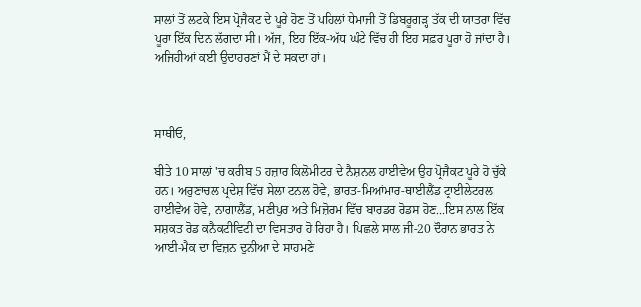ਸਾਲਾਂ ਤੋਂ ਲਟਕੇ ਇਸ ਪ੍ਰੋਜੈਕਟ ਦੇ ਪੂਰੇ ਹੋਣ ਤੋਂ ਪਹਿਲਾਂ ਧੇਮਾਜੀ ਤੋਂ ਡਿਬਰੂਗੜ੍ਹ ਤੱਕ ਦੀ ਯਾਤਰਾ ਵਿੱਚ  ਪੂਰਾ ਇੱਕ ਦਿਨ ਲੱਗਦਾ ਸੀ। ਅੱਜ, ਇਹ ਇੱਕ-ਅੱਧ ਘੰਟੇ ਵਿੱਚ ਹੀ ਇਹ ਸਫ਼ਰ ਪੂਰਾ ਹੋ ਜਾਂਦਾ ਹੈ। ਅਜਿਹੀਆਂ ਕਈ ਉਦਾਹਰਣਾਂ ਮੈਂ ਦੇ ਸਕਦਾ ਹਾਂ।



ਸਾਥੀਓ,

ਬੀਤੇ 10 ਸਾਲਾਂ 'ਚ ਕਰੀਬ 5 ਹਜ਼ਾਰ ਕਿਲੋਮੀਟਰ ਦੇ ਨੈਸ਼ਨਲ ਹਾਈਵੇਅ ਉਹ ਪ੍ਰੋਜੈਕਟ ਪੂਰੇ ਹੋ ਚੁੱਕੇ ਹਨ। ਅਰੁਣਾਚਲ ਪ੍ਰਦੇਸ਼ ਵਿੱਚ ਸੇਲਾ ਟਨਲ ਹੋਵੇ, ਭਾਰਤ-ਮਿਆਂਮਾਰ-ਥਾਈਲੈਂਡ ਟ੍ਰਾਈਲੇਟਰਲ ਹਾਈਵੇਅ ਹੋਵੇ, ਨਾਗਾਲੈਂਡ, ਮਣੀਪੁਰ ਅਤੇ ਮਿਜ਼ੋਰਮ ਵਿੱਚ ਬਾਰਡਰ ਰੋਡਸ ਹੋਣ...ਇਸ ਨਾਲ ਇੱਕ ਸਸ਼ਕਤ ਰੋਡ ਕਨੈਕਟੀਵਿਟੀ ਦਾ ਵਿਸਤਾਰ ਹੋ ਰਿਹਾ ਹੈ। ਪਿਛਲੇ ਸਾਲ ਜੀ-20 ਦੌਰਾਨ ਭਾਰਤ ਨੇ ਆਈ-ਮੈਕ ਦਾ ਵਿਜ਼ਨ ਦੁਨੀਆ ਦੇ ਸਾਹਮਣੇ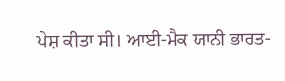ਪੇਸ਼ ਕੀਤਾ ਸੀ। ਆਈ-ਮੈਕ ਯਾਨੀ ਭਾਰਤ-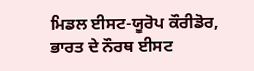ਮਿਡਲ ਈਸਟ-ਯੂਰੋਪ ਕੌਰੀਡੋਰ, ਭਾਰਤ ਦੇ ਨੌਰਥ ਈਸਟ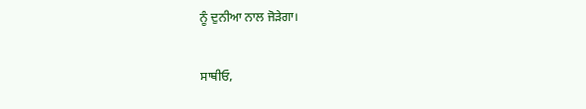ਨੂੰ ਦੁਨੀਆ ਨਾਲ ਜੋੜੇਗਾ।

ਸਾਥੀਓ,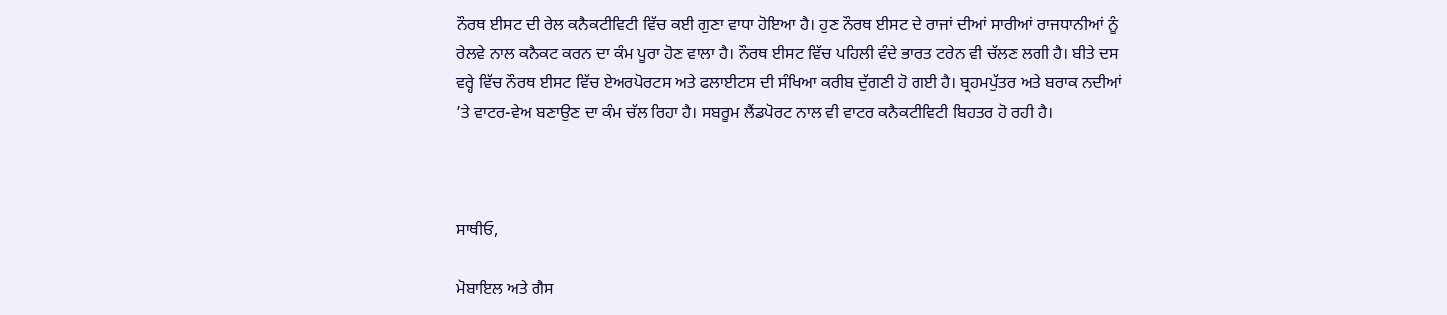ਨੌਰਥ ਈਸਟ ਦੀ ਰੇਲ ਕਨੈਕਟੀਵਿਟੀ ਵਿੱਚ ਕਈ ਗੁਣਾ ਵਾਧਾ ਹੋਇਆ ਹੈ। ਹੁਣ ਨੌਰਥ ਈਸਟ ਦੇ ਰਾਜਾਂ ਦੀਆਂ ਸਾਰੀਆਂ ਰਾਜਧਾਨੀਆਂ ਨੂੰ ਰੇਲਵੇ ਨਾਲ ਕਨੈਕਟ ਕਰਨ ਦਾ ਕੰਮ ਪੂਰਾ ਹੋਣ ਵਾਲਾ ਹੈ। ਨੌਰਥ ਈਸਟ ਵਿੱਚ ਪਹਿਲੀ ਵੰਦੇ ਭਾਰਤ ਟਰੇਨ ਵੀ ਚੱਲਣ ਲਗੀ ਹੈ। ਬੀਤੇ ਦਸ ਵਰ੍ਹੇ ਵਿੱਚ ਨੌਰਥ ਈਸਟ ਵਿੱਚ ਏਅਰਪੋਰਟਸ ਅਤੇ ਫਲਾਈਟਸ ਦੀ ਸੰਖਿਆ ਕਰੀਬ ਦੁੱਗਣੀ ਹੋ ਗਈ ਹੈ। ਬ੍ਰਹਮਪੁੱਤਰ ਅਤੇ ਬਰਾਕ ਨਦੀਆਂ  ’ਤੇ ਵਾਟਰ-ਵੇਅ ਬਣਾਉਣ ਦਾ ਕੰਮ ਚੱਲ ਰਿਹਾ ਹੈ। ਸਬਰੂਮ ਲੈਂਡਪੋਰਟ ਨਾਲ ਵੀ ਵਾਟਰ ਕਨੈਕਟੀਵਿਟੀ ਬਿਹਤਰ ਹੋ ਰਹੀ ਹੈ।



ਸਾਥੀਓ,

ਮੋਬਾਇਲ ਅਤੇ ਗੈਸ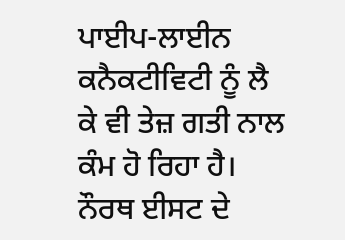ਪਾਈਪ-ਲਾਈਨ ਕਨੈਕਟੀਵਿਟੀ ਨੂੰ ਲੈ ਕੇ ਵੀ ਤੇਜ਼ ਗਤੀ ਨਾਲ ਕੰਮ ਹੋ ਰਿਹਾ ਹੈ। ਨੌਰਥ ਈਸਟ ਦੇ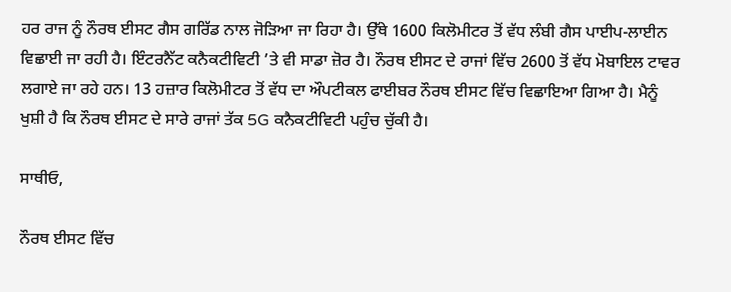ਹਰ ਰਾਜ ਨੂੰ ਨੌਰਥ ਈਸਟ ਗੈਸ ਗਰਿੱਡ ਨਾਲ ਜੋੜਿਆ ਜਾ ਰਿਹਾ ਹੈ। ਉੱਥੇ 1600 ਕਿਲੋਮੀਟਰ ਤੋਂ ਵੱਧ ਲੰਬੀ ਗੈਸ ਪਾਈਪ-ਲਾਈਨ ਵਿਛਾਈ ਜਾ ਰਹੀ ਹੈ। ਇੰਟਰਨੈੱਟ ਕਨੈਕਟੀਵਿਟੀ ’ਤੇ ਵੀ ਸਾਡਾ ਜ਼ੋਰ ਹੈ। ਨੌਰਥ ਈਸਟ ਦੇ ਰਾਜਾਂ ਵਿੱਚ 2600 ਤੋਂ ਵੱਧ ਮੋਬਾਇਲ ਟਾਵਰ ਲਗਾਏ ਜਾ ਰਹੇ ਹਨ। 13 ਹਜ਼ਾਰ ਕਿਲੋਮੀਟਰ ਤੋਂ ਵੱਧ ਦਾ ਔਪਟੀਕਲ ਫਾਈਬਰ ਨੌਰਥ ਈਸਟ ਵਿੱਚ ਵਿਛਾਇਆ ਗਿਆ ਹੈ। ਮੈਨੂੰ ਖੁਸ਼ੀ ਹੈ ਕਿ ਨੌਰਥ ਈਸਟ ਦੇ ਸਾਰੇ ਰਾਜਾਂ ਤੱਕ 5G ਕਨੈਕਟੀਵਿਟੀ ਪਹੁੰਚ ਚੁੱਕੀ ਹੈ।

ਸਾਥੀਓ,

ਨੌਰਥ ਈਸਟ ਵਿੱਚ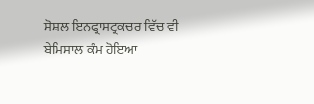ਸੋਸ਼ਲ ਇਨਫ੍ਰਾਸਟ੍ਰਕਚਰ ਵਿੱਚ ਵੀ ਬੇਮਿਸਾਲ ਕੰਮ ਹੋਇਆ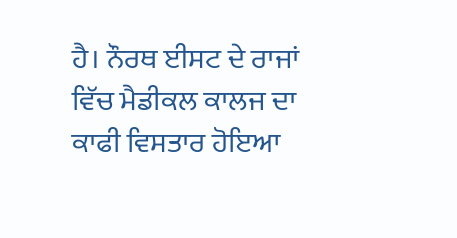ਹੈ। ਨੌਰਥ ਈਸਟ ਦੇ ਰਾਜਾਂ ਵਿੱਚ ਮੈਡੀਕਲ ਕਾਲਜ ਦਾ ਕਾਫੀ ਵਿਸਤਾਰ ਹੋਇਆ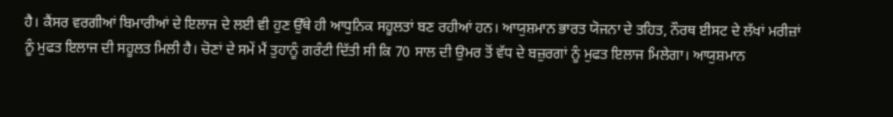ਹੈ। ਕੈਂਸਰ ਵਰਗੀਆਂ ਬਿਮਾਰੀਆਂ ਦੇ ਇਲਾਜ ਦੇ ਲਈ ਵੀ ਹੁਣ ਉੱਥੇ ਹੀ ਆਧੁਨਿਕ ਸਹੂਲਤਾਂ ਬਣ ਰਹੀਆਂ ਹਨ। ਆਯੁਸ਼ਮਾਨ ਭਾਰਤ ਯੋਜਨਾ ਦੇ ਤਹਿਤ, ਨੌਰਥ ਈਸਟ ਦੇ ਲੱਖਾਂ ਮਰੀਜ਼ਾਂ ਨੂੰ ਮੁਫਤ ਇਲਾਜ ਦੀ ਸਹੂਲਤ ਮਿਲੀ ਹੈ। ਚੋਣਾਂ ਦੇ ਸਮੇਂ ਮੈਂ ਤੁਹਾਨੂੰ ਗਰੰਟੀ ਦਿੱਤੀ ਸੀ ਕਿ 70 ਸਾਲ ਦੀ ਉਮਰ ਤੋਂ ਵੱਧ ਦੇ ਬਜ਼ੁਰਗਾਂ ਨੂੰ ਮੁਫਤ ਇਲਾਜ ਮਿਲੇਗਾ। ਆਯੁਸ਼ਮਾਨ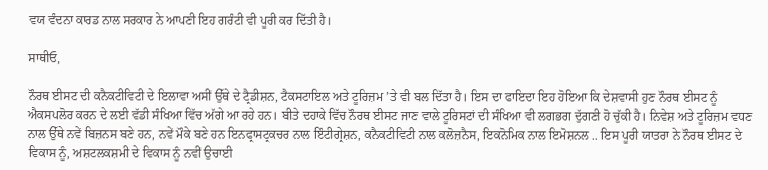ਵਯ ਵੰਦਨਾ ਕਾਰਡ ਨਾਲ ਸਰਕਾਰ ਨੇ ਆਪਣੀ ਇਹ ਗਰੰਟੀ ਵੀ ਪੂਰੀ ਕਰ ਦਿੱਤੀ ਹੈ।

ਸਾਥੀਓ,

ਨੌਰਥ ਈਸਟ ਦੀ ਕਨੈਕਟੀਵਿਟੀ ਦੇ ਇਲਾਵਾ ਅਸੀਂ ਉੱਥੇ ਦੇ ਟ੍ਰੈਡੀਸ਼ਨ, ਟੈਕਸਟਾਇਲ ਅਤੇ ਟੂਰਿਜ਼ਮ ’ਤੇ ਵੀ ਬਲ ਦਿੱਤਾ ਹੈ। ਇਸ ਦਾ ਫਾਇਦਾ ਇਹ ਹੋਇਆ ਕਿ ਦੇਸ਼ਵਾਸੀ ਹੁਣ ਨੌਰਥ ਈਸਟ ਨੂੰ ਐਕਸਪਲੋਰ ਕਰਨ ਦੇ ਲਈ ਵੱਡੀ ਸੰਖਿਆ ਵਿੱਚ ਅੱਗੇ ਆ ਰਹੇ ਹਨ। ਬੀਤੇ ਦਹਾਕੇ ਵਿੱਚ ਨੌਰਥ ਈਸਟ ਜਾਣ ਵਾਲੇ ਟੂਰਿਸਟਾਂ ਦੀ ਸੰਖਿਆ ਵੀ ਲਗਭਗ ਦੁੱਗਣੀ ਹੋ ਚੁੱਕੀ ਹੈ। ਨਿਵੇਸ਼ ਅਤੇ ਟੂਰਿਜ਼ਮ ਵਧਣ ਨਾਲ ਉੱਥੇ ਨਵੇਂ ਬਿਜ਼ਨਸ ਬਣੇ ਹਨ, ਨਵੇਂ ਮੌਕੇ ਬਣੇ ਹਨ ਇਨਫ੍ਰਾਸਟ੍ਰਕਚਰ ਨਾਲ ਇੰਟੀਗ੍ਰੇਸ਼ਨ, ਕਨੈਕਟੀਵਿਟੀ ਨਾਲ ਕਲੋਜ਼ਨੈਸ, ਇਕਨੋਮਿਕ ਨਾਲ ਇਮੋਸ਼ਨਲ .. ਇਸ ਪੂਰੀ ਯਾਤਰਾ ਨੇ ਨੌਰਥ ਈਸਟ ਦੇ ਵਿਕਾਸ ਨੂੰ, ਅਸ਼ਟਲਕਸ਼ਮੀ ਦੇ ਵਿਕਾਸ ਨੂੰ ਨਵੀਂ ਉਚਾਈ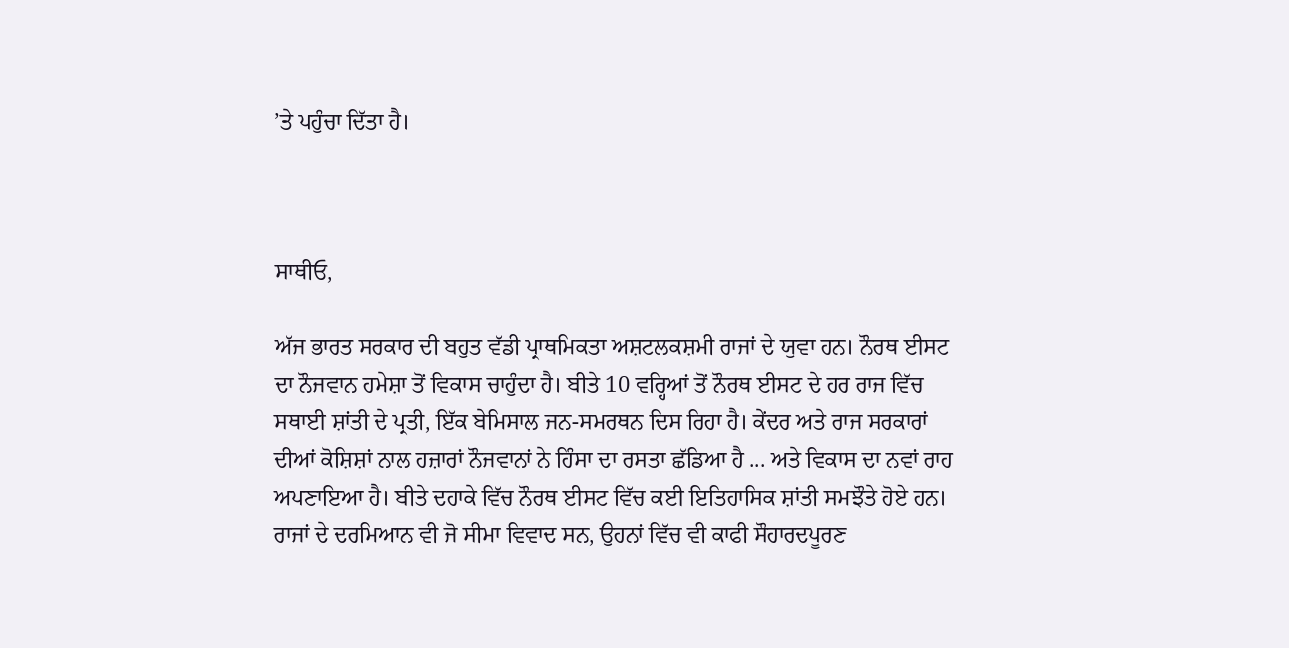’ਤੇ ਪਹੁੰਚਾ ਦਿੱਤਾ ਹੈ।



ਸਾਥੀਓ,

ਅੱਜ ਭਾਰਤ ਸਰਕਾਰ ਦੀ ਬਹੁਤ ਵੱਡੀ ਪ੍ਰਾਥਮਿਕਤਾ ਅਸ਼ਟਲਕਸ਼ਮੀ ਰਾਜਾਂ ਦੇ ਯੁਵਾ ਹਨ। ਨੌਰਥ ਈਸਟ ਦਾ ਨੌਜਵਾਨ ਹਮੇਸ਼ਾ ਤੋਂ ਵਿਕਾਸ ਚਾਹੁੰਦਾ ਹੈ। ਬੀਤੇ 10 ਵਰ੍ਹਿਆਂ ਤੋਂ ਨੌਰਥ ਈਸਟ ਦੇ ਹਰ ਰਾਜ ਵਿੱਚ ਸਥਾਈ ਸ਼ਾਂਤੀ ਦੇ ਪ੍ਰਤੀ, ਇੱਕ ਬੇਮਿਸਾਲ ਜਨ-ਸਮਰਥਨ ਦਿਸ ਰਿਹਾ ਹੈ। ਕੇਂਦਰ ਅਤੇ ਰਾਜ ਸਰਕਾਰਾਂ ਦੀਆਂ ਕੋਸ਼ਿਸ਼ਾਂ ਨਾਲ ਹਜ਼ਾਰਾਂ ਨੌਜਵਾਨਾਂ ਨੇ ਹਿੰਸਾ ਦਾ ਰਸਤਾ ਛੱਡਿਆ ਹੈ ... ਅਤੇ ਵਿਕਾਸ ਦਾ ਨਵਾਂ ਰਾਹ ਅਪਣਾਇਆ ਹੈ। ਬੀਤੇ ਦਹਾਕੇ ਵਿੱਚ ਨੌਰਥ ਈਸਟ ਵਿੱਚ ਕਈ ਇਤਿਹਾਸਿਕ ਸ਼ਾਂਤੀ ਸਮਝੌਤੇ ਹੋਏ ਹਨ। ਰਾਜਾਂ ਦੇ ਦਰਮਿਆਨ ਵੀ ਜੋ ਸੀਮਾ ਵਿਵਾਦ ਸਨ, ਉਹਨਾਂ ਵਿੱਚ ਵੀ ਕਾਫੀ ਸੌਹਾਰਦਪੂਰਣ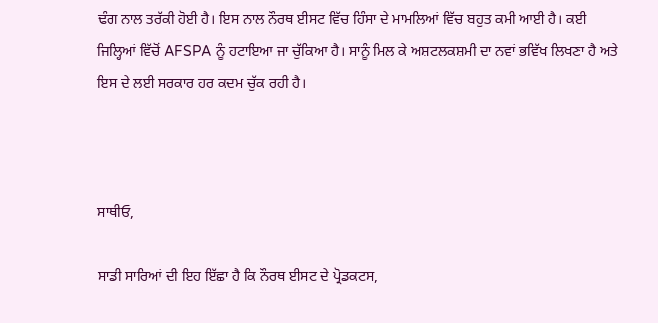ਢੰਗ ਨਾਲ ਤਰੱਕੀ ਹੋਈ ਹੈ। ਇਸ ਨਾਲ ਨੌਰਥ ਈਸਟ ਵਿੱਚ ਹਿੰਸਾ ਦੇ ਮਾਮਲਿਆਂ ਵਿੱਚ ਬਹੁਤ ਕਮੀ ਆਈ ਹੈ। ਕਈ ਜਿਲ੍ਹਿਆਂ ਵਿੱਚੋਂ AFSPA ਨੂੰ ਹਟਾਇਆ ਜਾ ਚੁੱਕਿਆ ਹੈ। ਸਾਨੂੰ ਮਿਲ ਕੇ ਅਸ਼ਟਲਕਸ਼ਮੀ ਦਾ ਨਵਾਂ ਭਵਿੱਖ ਲਿਖਣਾ ਹੈ ਅਤੇ ਇਸ ਦੇ ਲਈ ਸਰਕਾਰ ਹਰ ਕਦਮ ਚੁੱਕ ਰਹੀ ਹੈ।



ਸਾਥੀਓ,

ਸਾਡੀ ਸਾਰਿਆਂ ਦੀ ਇਹ ਇੱਛਾ ਹੈ ਕਿ ਨੌਰਥ ਈਸਟ ਦੇ ਪ੍ਰੋਡਕਟਸ,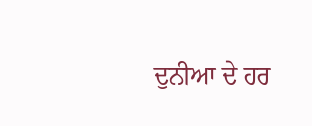ਦੁਨੀਆ ਦੇ ਹਰ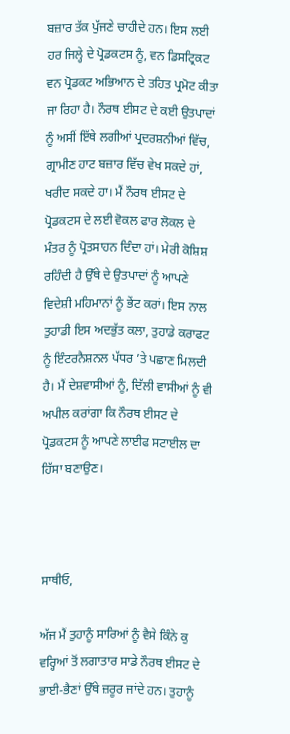ਬਜ਼ਾਰ ਤੱਕ ਪੁੱਜਣੇ ਚਾਹੀਦੇ ਹਨ। ਇਸ ਲਈ ਹਰ ਜਿਲ੍ਹੇ ਦੇ ਪ੍ਰੋਡਕਟਸ ਨੂੰ, ਵਨ ਡਿਸਟ੍ਰਿਕਟ ਵਨ ਪ੍ਰੋਡਕਟ ਅਭਿਆਨ ਦੇ ਤਹਿਤ ਪ੍ਰਮੋਟ ਕੀਤਾ ਜਾ ਰਿਹਾ ਹੈ। ਨੌਰਥ ਈਸਟ ਦੇ ਕਈ ਉਤਪਾਦਾਂ ਨੂੰ ਅਸੀਂ ਇੱਥੇ ਲਗੀਆਂ ਪ੍ਰਦਰਸ਼ਨੀਆਂ ਵਿੱਚ, ਗ੍ਰਾਮੀਣ ਹਾਟ ਬਜ਼ਾਰ ਵਿੱਚ ਵੇਖ ਸਕਦੇ ਹਾਂ, ਖਰੀਦ ਸਕਦੇ ਹਾ। ਮੈਂ ਨੌਰਥ ਈਸਟ ਦੇ ਪ੍ਰੋਡਕਟਸ ਦੇ ਲਈ ਵੋਕਲ ਫਾਰ ਲੋਕਲ ਦੇ ਮੰਤਰ ਨੂੰ ਪ੍ਰੋਤਸਾਹਨ ਦਿੰਦਾ ਹਾਂ। ਮੇਰੀ ਕੋਸ਼ਿਸ਼ ਰਹਿੰਦੀ ਹੈ ਉੱਥੇ ਦੇ ਉਤਪਾਦਾਂ ਨੂੰ ਆਪਣੇ ਵਿਦੇਸ਼ੀ ਮਹਿਮਾਨਾਂ ਨੂੰ ਭੇਂਟ ਕਰਾਂ। ਇਸ ਨਾਲ ਤੁਹਾਡੀ ਇਸ ਅਦਭੁੱਤ ਕਲਾ, ਤੁਹਾਡੇ ਕਰਾਫਟ ਨੂੰ ਇੰਟਰਨੈਸ਼ਨਲ ਪੱਧਰ ’ਤੇ ਪਛਾਣ ਮਿਲਦੀ ਹੈ। ਮੈਂ ਦੇਸ਼ਵਾਸੀਆਂ ਨੂੰ, ਦਿੱਲੀ ਵਾਸੀਆਂ ਨੂੰ ਵੀ ਅਪੀਲ ਕਰਾਂਗਾ ਕਿ ਨੌਰਥ ਈਸਟ ਦੇ ਪ੍ਰੋਡਕਟਸ ਨੂੰ ਆਪਣੇ ਲਾਈਫ ਸਟਾਈਲ ਦਾ ਹਿੱਸਾ ਬਣਾਉਣ।



ਸਾਥੀਓ,

ਅੱਜ ਮੈਂ ਤੁਹਾਨੂੰ ਸਾਰਿਆਂ ਨੂੰ ਵੈਸੇ ਕਿੰਨੇ ਕੁ ਵਰ੍ਹਿਆਂ ਤੋਂ ਲਗਾਤਾਰ ਸਾਡੇ ਨੌਰਥ ਈਸਟ ਦੇ ਭਾਈ-ਭੈਣਾਂ ਉੱਥੇ ਜ਼ਰੂਰ ਜਾਂਦੇ ਹਨ। ਤੁਹਾਨੂੰ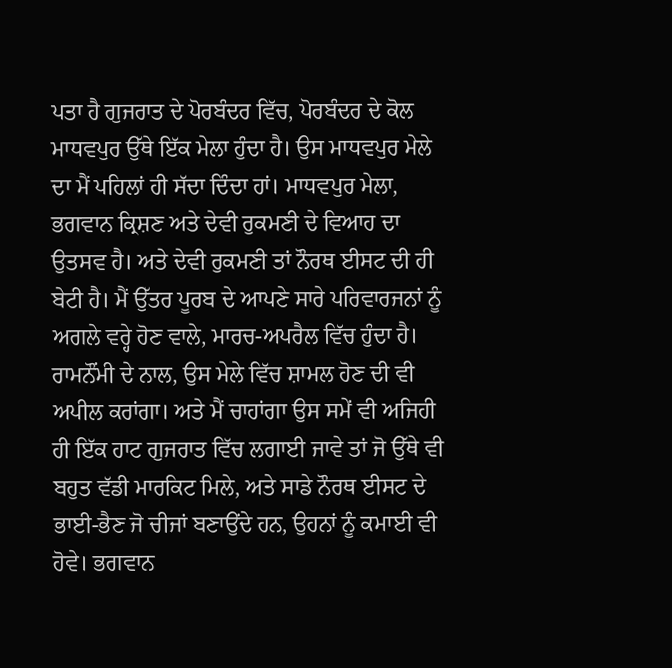ਪਤਾ ਹੈ ਗੁਜਰਾਤ ਦੇ ਪੋਰਬੰਦਰ ਵਿੱਚ, ਪੋਰਬੰਦਰ ਦੇ ਕੋਲ ਮਾਧਵਪੁਰ ਉੱਥੇ ਇੱਕ ਮੇਲਾ ਹੁੰਦਾ ਹੈ। ਉਸ ਮਾਧਵਪੁਰ ਮੇਲੇ ਦਾ ਮੈਂ ਪਹਿਲਾਂ ਹੀ ਸੱਦਾ ਦਿੰਦਾ ਹਾਂ। ਮਾਧਵਪੁਰ ਮੇਲਾ, ਭਗਵਾਨ ਕ੍ਰਿਸ਼ਣ ਅਤੇ ਦੇਵੀ ਰੁਕਮਣੀ ਦੇ ਵਿਆਹ ਦਾ ਉਤਸਵ ਹੈ। ਅਤੇ ਦੇਵੀ ਰੁਕਮਣੀ ਤਾਂ ਨੌਰਥ ਈਸਟ ਦੀ ਹੀ ਬੇਟੀ ਹੈ। ਮੈਂ ਉੱਤਰ ਪੂਰਬ ਦੇ ਆਪਣੇ ਸਾਰੇ ਪਰਿਵਾਰਜਨਾਂ ਨੂੰ ਅਗਲੇ ਵਰ੍ਹੇ ਹੋਣ ਵਾਲੇ, ਮਾਰਚ-ਅਪਰੈਲ ਵਿੱਚ ਹੁੰਦਾ ਹੈ। ਰਾਮਨੌਂਮੀ ਦੇ ਨਾਲ, ਉਸ ਮੇਲੇ ਵਿੱਚ ਸ਼ਾਮਲ ਹੋਣ ਦੀ ਵੀ ਅਪੀਲ ਕਰਾਂਗਾ। ਅਤੇ ਮੈਂ ਚਾਹਾਂਗਾ ਉਸ ਸਮੇਂ ਵੀ ਅਜਿਹੀ ਹੀ ਇੱਕ ਹਾਟ ਗੁਜਰਾਤ ਵਿੱਚ ਲਗਾਈ ਜਾਵੇ ਤਾਂ ਜੋ ਉੱਥੇ ਵੀ ਬਹੁਤ ਵੱਡੀ ਮਾਰਕਿਟ ਮਿਲੇ, ਅਤੇ ਸਾਡੇ ਨੌਰਥ ਈਸਟ ਦੇ ਭਾਈ-ਭੈਣ ਜੋ ਚੀਜਾਂ ਬਣਾਉਂਦੇ ਹਨ, ਉਹਨਾਂ ਨੂੰ ਕਮਾਈ ਵੀ ਹੋਵੇ। ਭਗਵਾਨ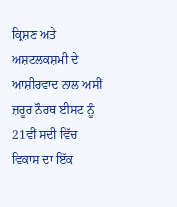ਕ੍ਰਿਸ਼ਣ ਅਤੇ ਅਸ਼ਟਲਕਸ਼ਮੀ ਦੇ ਆਸ਼ੀਰਵਾਦ ਨਾਲ ਅਸੀਂ ਜ਼ਰੂਰ ਨੌਰਥ ਈਸਟ ਨੂੰ 21ਵੀਂ ਸਦੀ ਵਿੱਚ ਵਿਕਾਸ ਦਾ ਇੱਕ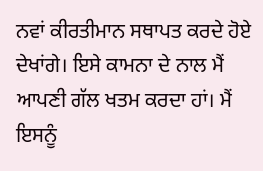ਨਵਾਂ ਕੀਰਤੀਮਾਨ ਸਥਾਪਤ ਕਰਦੇ ਹੋਏ ਦੇਖਾਂਗੇ। ਇਸੇ ਕਾਮਨਾ ਦੇ ਨਾਲ ਮੈਂ ਆਪਣੀ ਗੱਲ ਖਤਮ ਕਰਦਾ ਹਾਂ। ਮੈਂ ਇਸਨੂੰ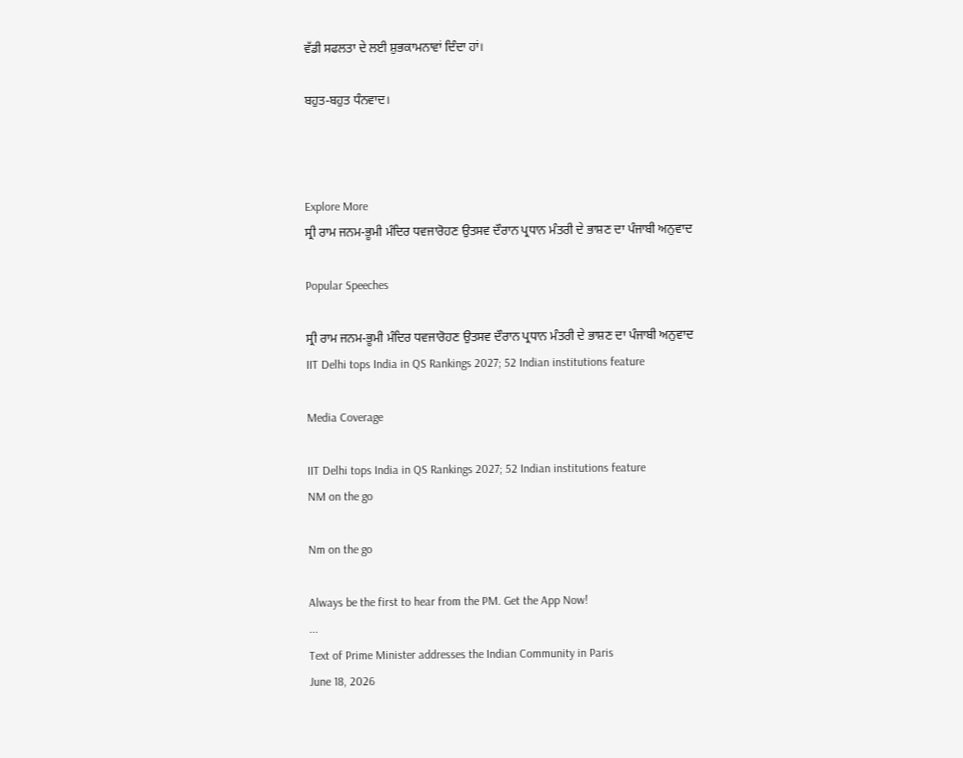ਵੱਡੀ ਸਫਲਤਾ ਦੇ ਲਈ ਸ਼ੁਭਕਾਮਨਾਵਾਂ ਦਿੰਦਾ ਹਾਂ।

ਬਹੁਤ-ਬਹੁਤ ਧੰਨਵਾਦ।



Explore More
ਸ੍ਰੀ ਰਾਮ ਜਨਮ-ਭੂਮੀ ਮੰਦਿਰ ਧਵਜਾਰੋਹਣ ਉਤਸਵ ਦੌਰਾਨ ਪ੍ਰਧਾਨ ਮੰਤਰੀ ਦੇ ਭਾਸ਼ਣ ਦਾ ਪੰਜਾਬੀ ਅਨੁਵਾਦ

Popular Speeches

ਸ੍ਰੀ ਰਾਮ ਜਨਮ-ਭੂਮੀ ਮੰਦਿਰ ਧਵਜਾਰੋਹਣ ਉਤਸਵ ਦੌਰਾਨ ਪ੍ਰਧਾਨ ਮੰਤਰੀ ਦੇ ਭਾਸ਼ਣ ਦਾ ਪੰਜਾਬੀ ਅਨੁਵਾਦ
IIT Delhi tops India in QS Rankings 2027; 52 Indian institutions feature

Media Coverage

IIT Delhi tops India in QS Rankings 2027; 52 Indian institutions feature
NM on the go

Nm on the go

Always be the first to hear from the PM. Get the App Now!
...
Text of Prime Minister addresses the Indian Community in Paris
June 18, 2026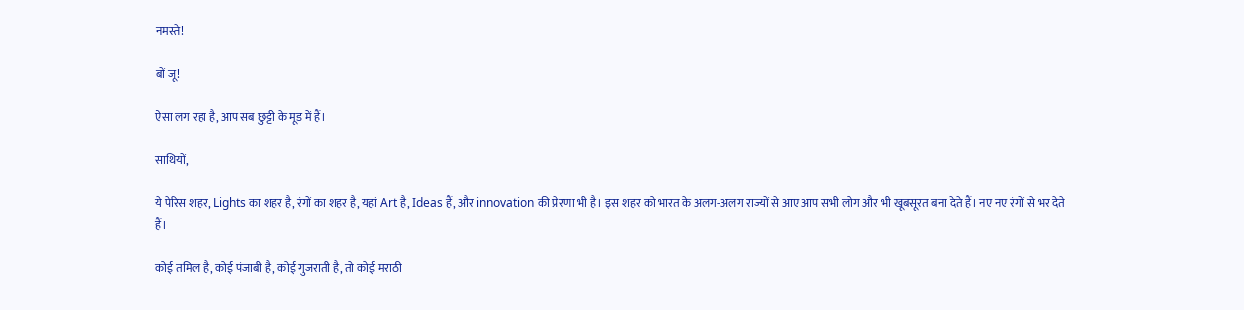नमस्ते!

बों जू!

ऐसा लग रहा है, आप सब छुट्टी के मूड में हैं।

साथियों,

ये पेरिस शहर, Lights का शहर है, रंगों का शहर है, यहां Art है, Ideas हैं, और innovation की प्रेरणा भी है। इस शहर को भारत के अलग-अलग राज्यों से आए आप सभी लोग और भी खूबसूरत बना देते हैं। नए नए रंगों से भर देते हैं।

कोई तमिल है, कोई पंजाबी है, कोई गुजराती है, तो कोई मराठी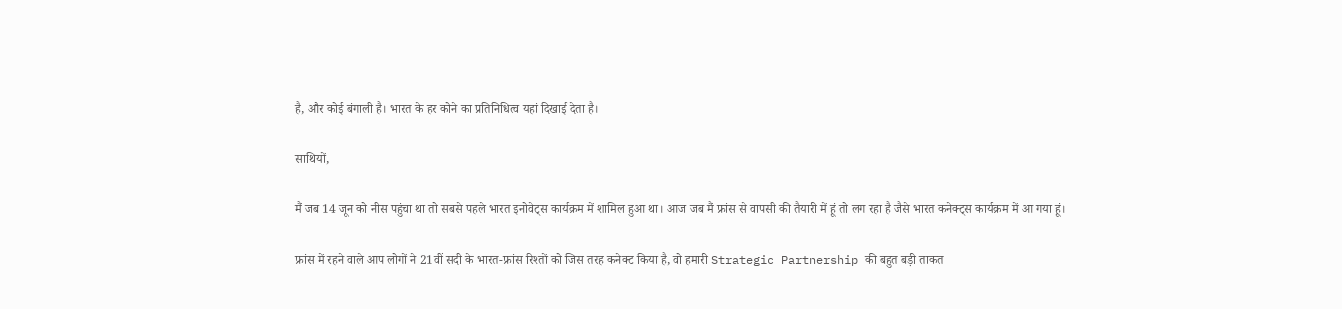है, और कोई बंगाली है। भारत के हर कोने का प्रतिनिधित्व यहां दिखाई देता है।

साथियों,

मैं जब 14 जून को नीस पहुंचा था तो सबसे पहले भारत इनोवेट्स कार्यक्रम में शामिल हुआ था। आज जब मैं फ्रांस से वापसी की तैयारी में हूं तो लग रहा है जैसे भारत कनेक्ट्स कार्यक्रम में आ गया हूं।

फ्रांस में रहने वाले आप लोगों ने 21वीं सदी के भारत-फ्रांस रिश्तों को जिस तरह कनेक्ट किया है, वो हमारी Strategic Partnership की बहुत बड़ी ताकत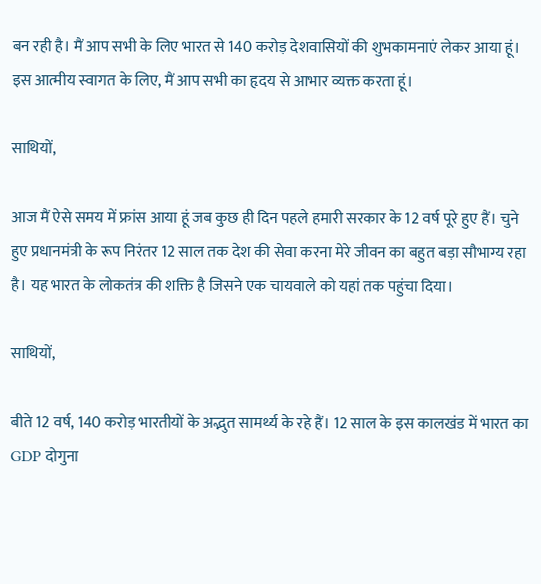बन रही है। मैं आप सभी के लिए भारत से 140 करोड़ देशवासियों की शुभकामनाएं लेकर आया हूं। इस आत्मीय स्वागत के लिए, मैं आप सभी का हृदय से आभार व्यक्त करता हूं।

साथियों,

आज मैं ऐसे समय में फ्रांस आया हूं जब कुछ ही दिन पहले हमारी सरकार के 12 वर्ष पूरे हुए हैं। चुने हुए प्रधानमंत्री के रूप निरंतर 12 साल तक देश की सेवा करना मेरे जीवन का बहुत बड़ा सौभाग्य रहा है। यह भारत के लोकतंत्र की शक्ति है जिसने एक चायवाले को यहां तक पहुंचा दिया।

साथियों,

बीते 12 वर्ष, 140 करोड़ भारतीयों के अद्भुत सामर्थ्य के रहे हैं। 12 साल के इस कालखंड में भारत का GDP दोगुना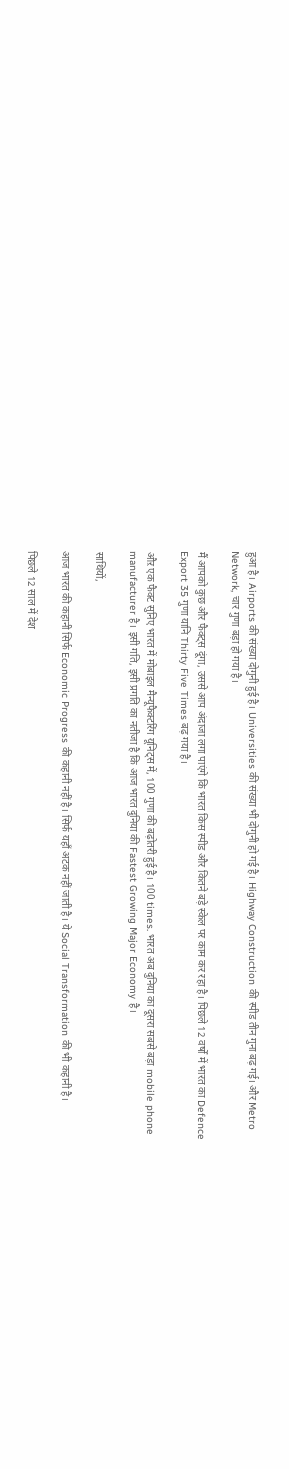हुआ है। Airports की संख्या दोगुनी हुई है। Universities की संख्या भी दोगुनी हो गई है। Highway Construction की स्पीड तीन गुना बढ़ गई। और Metro Network, चार गुणा बड़ा हो गया है।

मैं आपको कुछ और फैक्ट्स दूंगा, उससे आप अंदाजा लगा पाएंगे कि भारत किस स्पीड और कितने बड़े स्केल पर काम कर रहा है। पिछले 12 वर्षों में भारत का Defence Export 35 गुणा यानि Thirty Five Times बढ़ गया है।

औऱ एक फैक्ट सुनिए भारत में मोबाइल मैन्यूफैक्टरिंग यूनिट्स में, 100 गुणा की बढ़ोतरी हुई है। 100 times. भारत अब दुनिया का दूसरा सबसे बड़ा mobile phone manufacturer है। इसी गति, इसी प्रगति का नतीजा है कि आज भारत दुनिया की Fastest Growing Major Economy है।

साथियों,

आज भारत की कहानी सिर्फ Economic Progress की कहानी नहीं है। सिर्फ यहाँ अटक नहीं जाती है। ये Social Transformation की भी कहानी है।

पिछले 12 साल में देश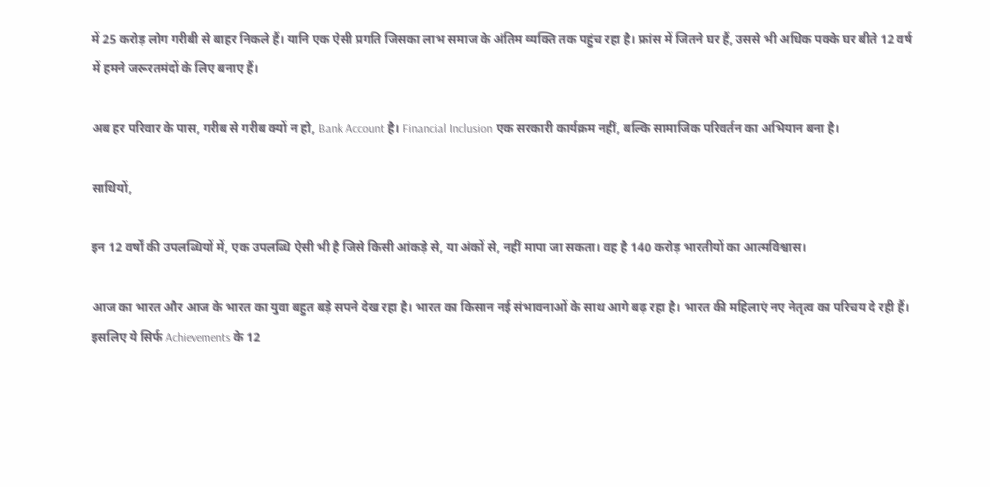में 25 करोड़ लोग गरीबी से बाहर निकले हैं। यानि एक ऐसी प्रगति जिसका लाभ समाज के अंतिम व्यक्ति तक पहुंच रहा है। फ्रांस में जितने घर हैं, उससे भी अधिक पक्के घर बीते 12 वर्ष में हमने जरूरतमंदों के लिए बनाए हैं।

अब हर परिवार के पास, गरीब से गरीब क्यों न हो, Bank Account है। Financial Inclusion एक सरकारी कार्यक्रम नहीं, बल्कि सामाजिक परिवर्तन का अभियान बना है।

साथियों,

इन 12 वर्षों की उपलब्धियों में, एक उपलब्धि ऐसी भी है जिसे किसी आंकड़े से, या अंकों से, नहीं मापा जा सकता। वह है 140 करोड़ भारतीयों का आत्मविश्वास।

आज का भारत और आज के भारत का युवा बहुत बड़े सपने देख रहा है। भारत का किसान नई संभावनाओं के साथ आगे बढ़ रहा है। भारत की महिलाएं नए नेतृत्व का परिचय दे रही हैं। इसलिए ये सिर्फ Achievements के 12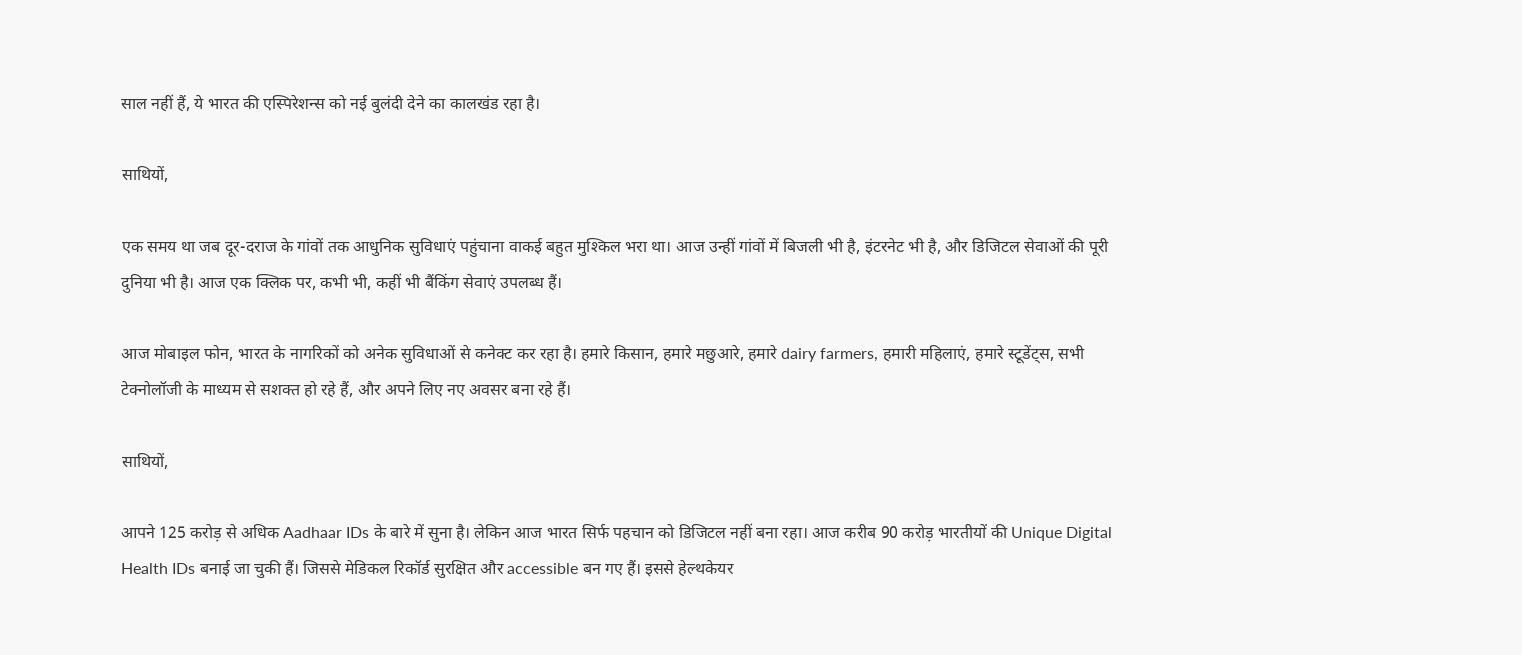साल नहीं हैं, ये भारत की एस्पिरेशन्स को नई बुलंदी देने का कालखंड रहा है।

साथियों,

एक समय था जब दूर-दराज के गांवों तक आधुनिक सुविधाएं पहुंचाना वाकई बहुत मुश्किल भरा था। आज उन्हीं गांवों में बिजली भी है, इंटरनेट भी है, और डिजिटल सेवाओं की पूरी दुनिया भी है। आज एक क्लिक पर, कभी भी, कहीं भी बैंकिंग सेवाएं उपलब्ध हैं।

आज मोबाइल फोन, भारत के नागरिकों को अनेक सुविधाओं से कनेक्ट कर रहा है। हमारे किसान, हमारे मछुआरे, हमारे dairy farmers, हमारी महिलाएं, हमारे स्टूडेंट्स, सभी टेक्नोलॉजी के माध्यम से सशक्त हो रहे हैं, और अपने लिए नए अवसर बना रहे हैं।

साथियों,

आपने 125 करोड़ से अधिक Aadhaar IDs के बारे में सुना है। लेकिन आज भारत सिर्फ पहचान को डिजिटल नहीं बना रहा। आज करीब 90 करोड़ भारतीयों की Unique Digital Health IDs बनाई जा चुकी हैं। जिससे मेडिकल रिकॉर्ड सुरक्षित और accessible बन गए हैं। इससे हेल्थकेयर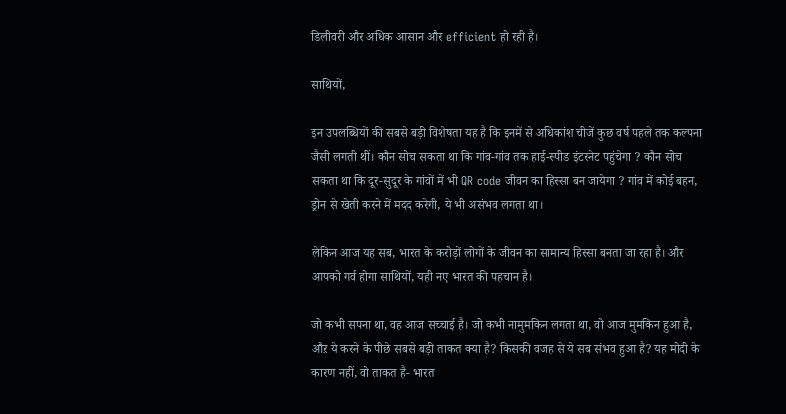डिलीवरी और अधिक आसान और efficient हो रही है।

साथियों,

इन उपलब्धियों की सबसे बड़ी विशेषता यह है कि इनमें से अधिकांश चीजें कुछ वर्ष पहले तक कल्पना जैसी लगती थीं। कौन सोच सकता था कि गांव-गांव तक हाई-स्पीड इंटरनेट पहुंचेगा ? कौन सोच सकता था कि दूर-सुदूर के गांवों में भी QR code जीवन का हिस्सा बन जायेगा ? गांव में कोई बहन, ड्रोन से खेती करने में मदद करेगी, ये भी असंभव लगता था।

लेकिन आज यह सब, भारत के करोड़ों लोगों के जीवन का सामान्य हिस्सा बनता जा रहा है। और आपको गर्व होगा साथियों, यही नए भारत की पहचान है।

जो कभी सपना था, वह आज सच्चाई है। जो कभी नामुमकिन लगता था, वो आज मुमकिन हुआ है, औऱ ये करने के पीछे सबसे बड़ी ताकत क्या है? किसकी वजह से ये सब संभव हुआ है? यह मोदी के कारण नहीं, वो ताकत है- भारत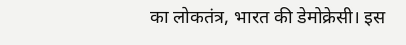का लोकतंत्र, भारत की डेमोक्रेसी। इस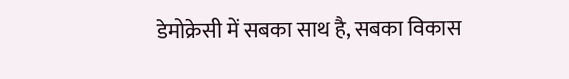डेमोक्रेसी में सबका साथ है, सबका विकास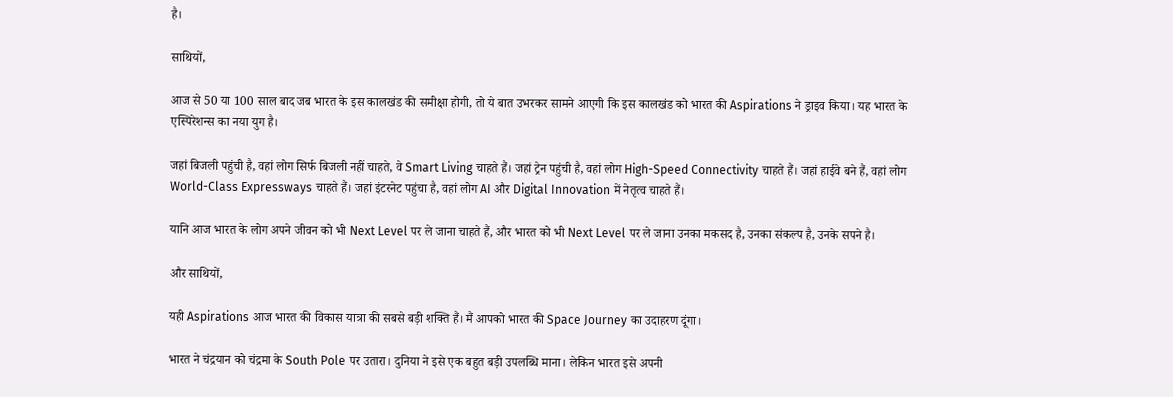है।

साथियों,

आज से 50 या 100 साल बाद जब भारत के इस कालखंड की समीक्षा होगी, तो ये बात उभरकर सामने आएगी कि इस कालखंड को भारत की Aspirations ने ड्राइव किया। यह भारत के एस्पिरेशन्स का नया युग है।

जहां बिजली पहुंची है, वहां लोग सिर्फ बिजली नहीं चाहते, वे Smart Living चाहते हैं। जहां ट्रेन पहुंची है, वहां लोग High-Speed Connectivity चाहते हैं। जहां हाईवे बने हैं, वहां लोग World-Class Expressways चाहते हैं। जहां इंटरनेट पहुंचा है, वहां लोग AI और Digital Innovation में नेतृत्व चाहते हैं।

यानि आज भारत के लोग अपने जीवन को भी Next Level पर ले जाना चाहते हैं, और भारत को भी Next Level पर ले जाना उनका मकसद है, उनका संकल्प है, उनके सपने है।

और साथियों,

यही Aspirations आज भारत की विकास यात्रा की सबसे बड़ी शक्ति हैं। मैं आपको भारत की Space Journey का उदाहरण दूंगा।

भारत ने चंद्रयान को चंद्रमा के South Pole पर उतारा। दुनिया ने इसे एक बहुत बड़ी उपलब्धि माना। लेकिन भारत इसे अपनी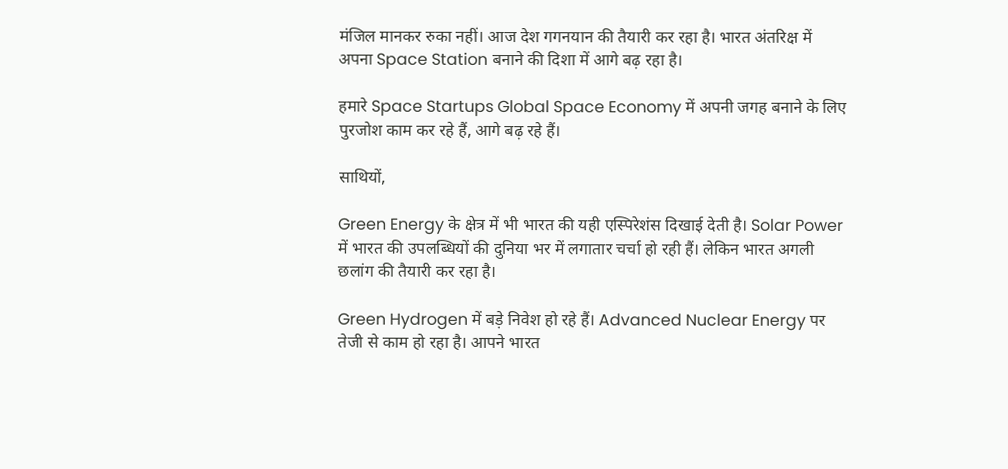मंजिल मानकर रुका नहीं। आज देश गगनयान की तैयारी कर रहा है। भारत अंतरिक्ष में अपना Space Station बनाने की दिशा में आगे बढ़ रहा है।

हमारे Space Startups Global Space Economy में अपनी जगह बनाने के लिए पुरजोश काम कर रहे हैं, आगे बढ़ रहे हैं।

साथियों,

Green Energy के क्षेत्र में भी भारत की यही एस्पिरेशंस दिखाई देती है। Solar Power में भारत की उपलब्धियों की दुनिया भर में लगातार चर्चा हो रही हैं। लेकिन भारत अगली छलांग की तैयारी कर रहा है।

Green Hydrogen में बड़े निवेश हो रहे हैं। Advanced Nuclear Energy पर तेजी से काम हो रहा है। आपने भारत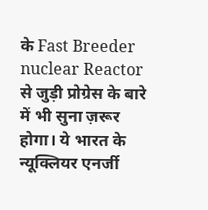के Fast Breeder nuclear Reactor से जुड़ी प्रोग्रेस के बारे में भी सुना ज़रूर होगा। ये भारत के न्यूक्लियर एनर्जी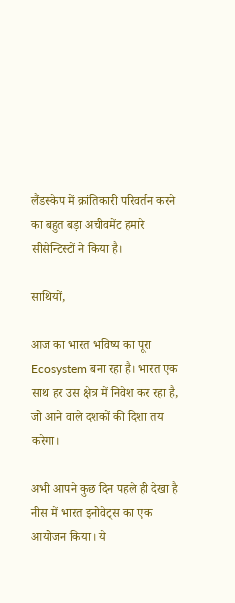लैंडस्केप में क्रांतिकारी परिवर्तन करने का बहुत बड़ा अचीवमेंट हमारे सीसेन्टिस्टों ने किया है।

साथियों,

आज का भारत भविष्य का पूरा Ecosystem बना रहा है। भारत एक साथ हर उस क्षेत्र में निवेश कर रहा है, जो आने वाले दशकों की दिशा तय करेगा।

अभी आपने कुछ दिन पहले ही देखा है नीस में भारत इनोवेट्स का एक आयोजन किया। ये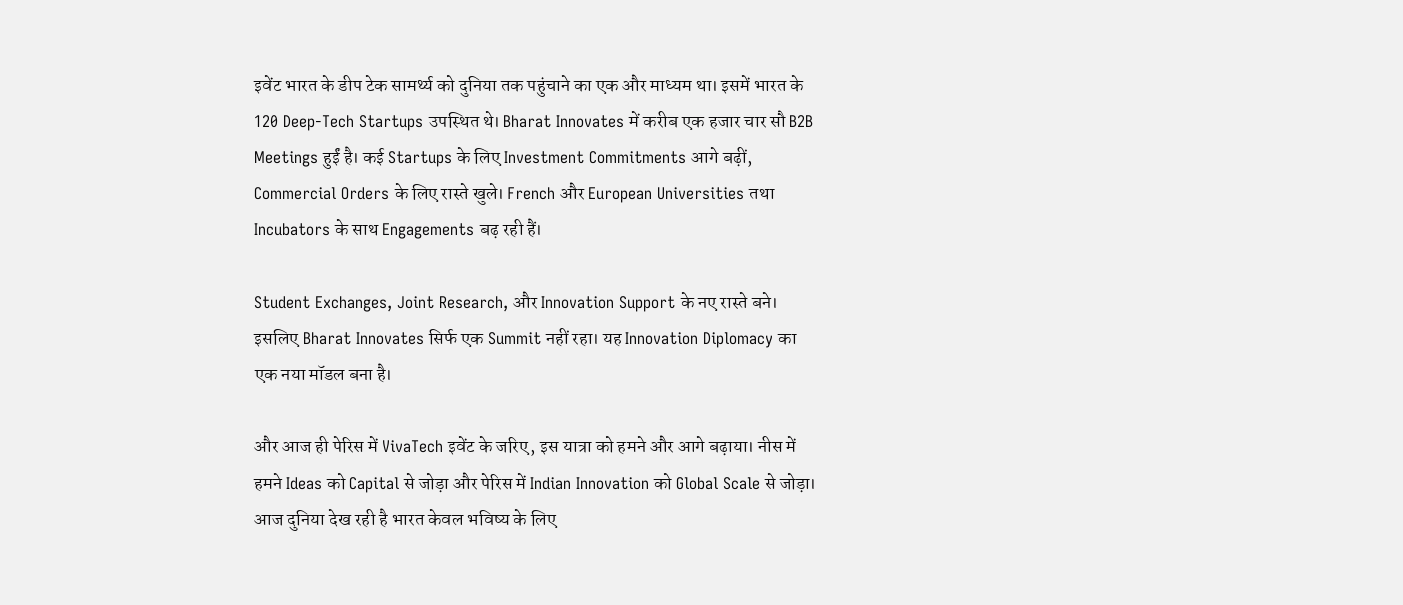इवेंट भारत के डीप टेक सामर्थ्य को दुनिया तक पहुंचाने का एक और माध्यम था। इसमें भारत के 120 Deep-Tech Startups उपस्थित थे। Bharat Innovates में करीब एक हजार चार सौ B2B Meetings हुईं है। कई Startups के लिए Investment Commitments आगे बढ़ीं, Commercial Orders के लिए रास्ते खुले। French और European Universities तथा Incubators के साथ Engagements बढ़ रही हैं।

Student Exchanges, Joint Research, और Innovation Support के नए रास्ते बने। इसलिए Bharat Innovates सिर्फ एक Summit नहीं रहा। यह Innovation Diplomacy का एक नया मॉडल बना है।

और आज ही पेरिस में VivaTech इवेंट के जरिए, इस यात्रा को हमने और आगे बढ़ाया। नीस में हमने Ideas को Capital से जोड़ा और पेरिस में Indian Innovation को Global Scale से जोड़ा। आज दुनिया देख रही है भारत केवल भविष्य के लिए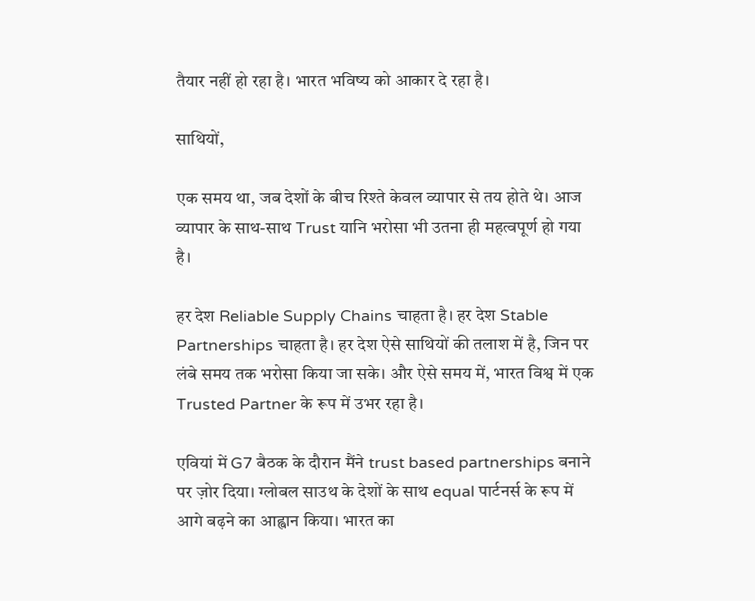तैयार नहीं हो रहा है। भारत भविष्य को आकार दे रहा है।

साथियों,

एक समय था, जब देशों के बीच रिश्ते केवल व्यापार से तय होते थे। आज व्यापार के साथ-साथ Trust यानि भरोसा भी उतना ही महत्वपूर्ण हो गया है।

हर देश Reliable Supply Chains चाहता है। हर देश Stable Partnerships चाहता है। हर देश ऐसे साथियों की तलाश में है, जिन पर लंबे समय तक भरोसा किया जा सके। और ऐसे समय में, भारत विश्व में एक Trusted Partner के रूप में उभर रहा है।

एवियां में G7 बैठक के दौरान मैंने trust based partnerships बनाने पर ज़ोर दिया। ग्लोबल साउथ के देशों के साथ equal पार्टनर्स के रूप में आगे बढ़ने का आह्वान किया। भारत का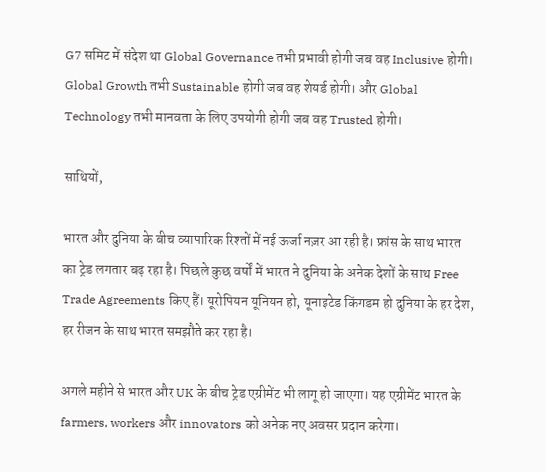G7 समिट में संदेश था Global Governance तभी प्रभावी होगी जब वह Inclusive होगी। Global Growth तभी Sustainable होगी जब वह शेयर्ड होगी। और Global Technology तभी मानवता के लिए उपयोगी होगी जब वह Trusted होगी।

साथियों,

भारत और दुनिया के बीच व्यापारिक रिश्तों में नई ऊर्जा नज़र आ रही है। फ्रांस के साथ भारत का ट्रेड लगतार बढ़ रहा है। पिछले कुछ वर्षों में भारत ने दुनिया के अनेक देशों के साथ Free Trade Agreements किए हैं। यूरोपियन यूनियन हो, यूनाइटेड किंगडम हो दुनिया के हर देश, हर रीजन के साथ भारत समझौते कर रहा है।

अगले महीने से भारत और UK के बीच ट्रेड एग्रीमेंट भी लागू हो जाएगा। यह एग्रीमेंट भारत के farmers, workers और innovators को अनेक नए अवसर प्रदान करेगा।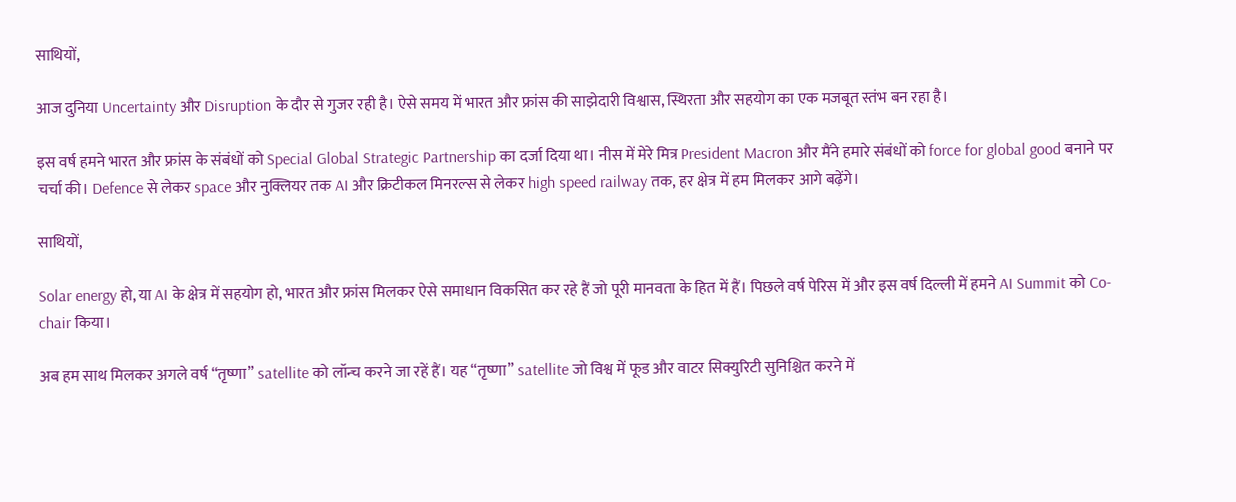साथियों,

आज दुनिया Uncertainty और Disruption के दौर से गुजर रही है। ऐसे समय में भारत और फ्रांस की साझेदारी विश्वास, स्थिरता और सहयोग का एक मजबूत स्तंभ बन रहा है।

इस वर्ष हमने भारत और फ्रांस के संबंधों को Special Global Strategic Partnership का दर्जा दिया था। नीस में मेरे मित्र President Macron और मैंने हमारे संबंधों को force for global good बनाने पर चर्चा की। Defence से लेकर space और नुक्लियर तक AI और क्रिटीकल मिनरल्स से लेकर high speed railway तक, हर क्षेत्र में हम मिलकर आगे बढ़ेंगे।

साथियों,

Solar energy हो, या AI के क्षेत्र में सहयोग हो, भारत और फ्रांस मिलकर ऐसे समाधान विकसित कर रहे हैं जो पूरी मानवता के हित में हैं। पिछले वर्ष पेरिस में और इस वर्ष दिल्ली में हमने AI Summit को Co-chair किया।

अब हम साथ मिलकर अगले वर्ष “तृष्णा” satellite को लॉन्च करने जा रहें हैं। यह “तृष्णा” satellite जो विश्व में फूड और वाटर सिक्युरिटी सुनिश्चित करने में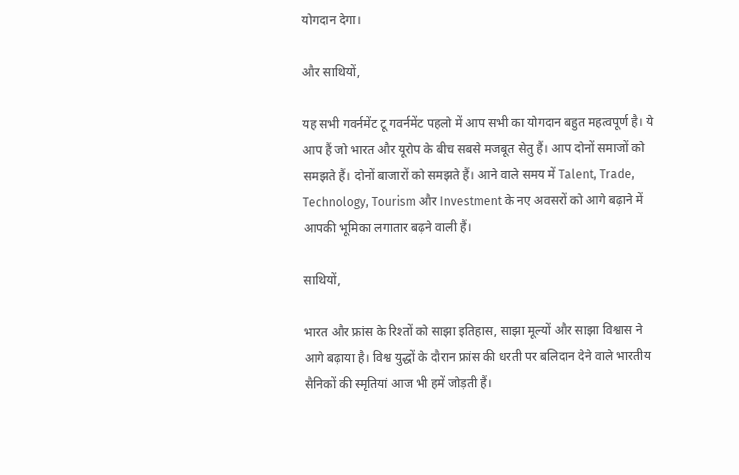योगदान देगा।

और साथियों,

यह सभी गवर्नमेंट टू गवर्नमेंट पहलो में आप सभी का योगदान बहुत महत्वपूर्ण है। ये आप हैं जो भारत और यूरोप के बीच सबसे मजबूत सेतु हैं। आप दोनों समाजों को समझते हैं। दोनों बाजारों को समझते हैं। आने वाले समय में Talent, Trade, Technology, Tourism और Investment के नए अवसरों को आगे बढ़ाने में आपकी भूमिका लगातार बढ़ने वाली हैं।

साथियों,

भारत और फ्रांस के रिश्तों को साझा इतिहास, साझा मूल्यों और साझा विश्वास ने आगे बढ़ाया है। विश्व युद्धों के दौरान फ्रांस की धरती पर बलिदान देने वाले भारतीय सैनिकों की स्मृतियां आज भी हमें जोड़ती हैं।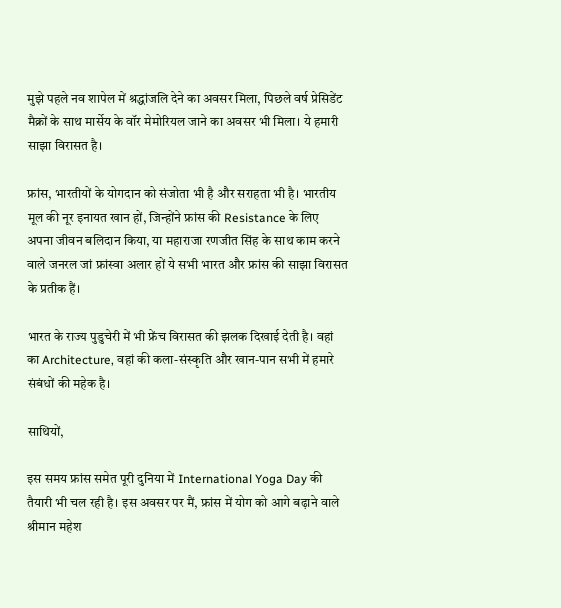मुझे पहले नव शापेल में श्रद्धांजलि देने का अवसर मिला, पिछले वर्ष प्रेसिडेंट मैक्रों के साथ मार्सेय के वॉर मेमोरियल जाने का अवसर भी मिला। ये हमारी साझा विरासत है।

फ्रांस, भारतीयों के योगदान को संजोता भी है और सराहता भी है। भारतीय मूल की नूर इनायत खान हों, जिन्होंने फ्रांस की Resistance के लिए अपना जीवन बलिदान किया, या महाराजा रणजीत सिंह के साथ काम करने वाले जनरल जां फ्रांस्वा अलार हों ये सभी भारत और फ्रांस की साझा विरासत के प्रतीक हैं।

भारत के राज्य पुडुचेरी में भी फ्रेंच विरासत की झलक दिखाई देती है। वहां का Architecture, वहां की कला-संस्कृति और खान-पान सभी में हमारे संबंधों की महेक है।

साथियों,

इस समय फ्रांस समेत पूरी दुनिया में International Yoga Day की तैयारी भी चल रही है। इस अवसर पर मैं, फ्रांस में योग को आगे बढ़ाने वाले श्रीमान महेश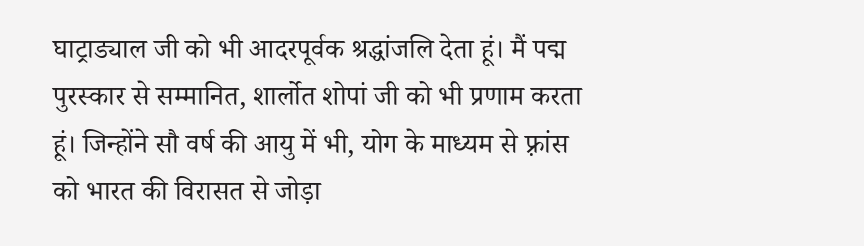घाट्राड्याल जी को भी आदरपूर्वक श्रद्धांजलि देता हूं। मैं पद्म पुरस्कार से सम्मानित, शार्लोत शोपां जी को भी प्रणाम करता हूं। जिन्होंने सौ वर्ष की आयु में भी, योग के माध्यम से फ़्रांस को भारत की विरासत से जोड़ा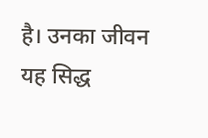है। उनका जीवन यह सिद्ध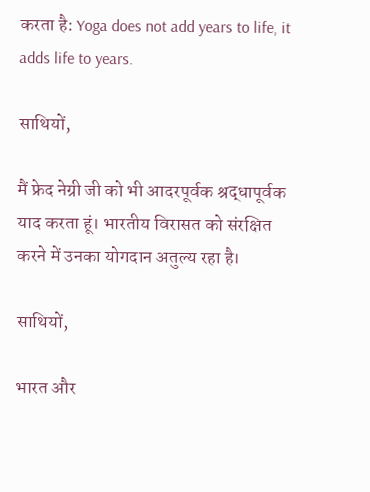करता है: Yoga does not add years to life, it adds life to years.

साथियों,

मैं फ्रेद नेग्री जी को भी आदरपूर्वक श्रद्धापूर्वक याद करता हूं। भारतीय विरासत को संरक्षित करने में उनका योगदान अतुल्य रहा है।

साथियों,

भारत और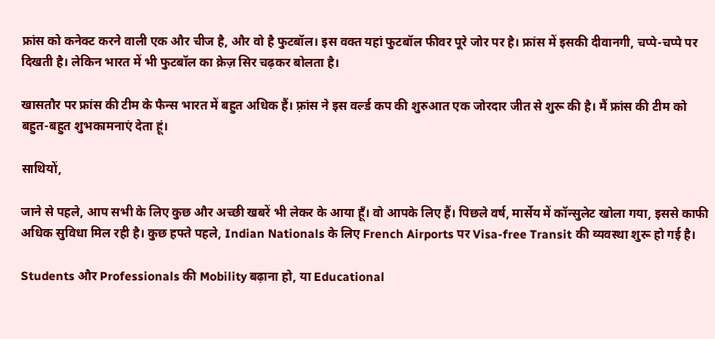फ्रांस को कनेक्ट करने वाली एक और चीज है, और वो है फुटबॉल। इस वक्त यहां फुटबॉल फीवर पूरे जोर पर है। फ्रांस में इसकी दीवानगी, चप्पे-चप्पे पर दिखती है। लेकिन भारत में भी फुटबॉल का क्रेज़ सिर चढ़कर बोलता है।

खासतौर पर फ्रांस की टीम के फैन्स भारत में बहुत अधिक हैं। फ़्रांस ने इस वर्ल्ड कप की शुरुआत एक जोरदार जीत से शुरू की है। मैं फ्रांस की टीम को बहुत-बहुत शुभकामनाएं देता हूं।

साथियों,

जाने से पहले, आप सभी के लिए कुछ और अच्छी खबरें भी लेकर के आया हूँ। वो आपके लिए हैं। पिछले वर्ष, मार्सेय में कॉन्सुलेट खोला गया, इससे काफी अधिक सुविधा मिल रही है। कुछ हफ्ते पहले, Indian Nationals के लिए French Airports पर Visa-free Transit की व्यवस्था शुरू हो गई है।

Students और Professionals की Mobility बढ़ाना हो, या Educational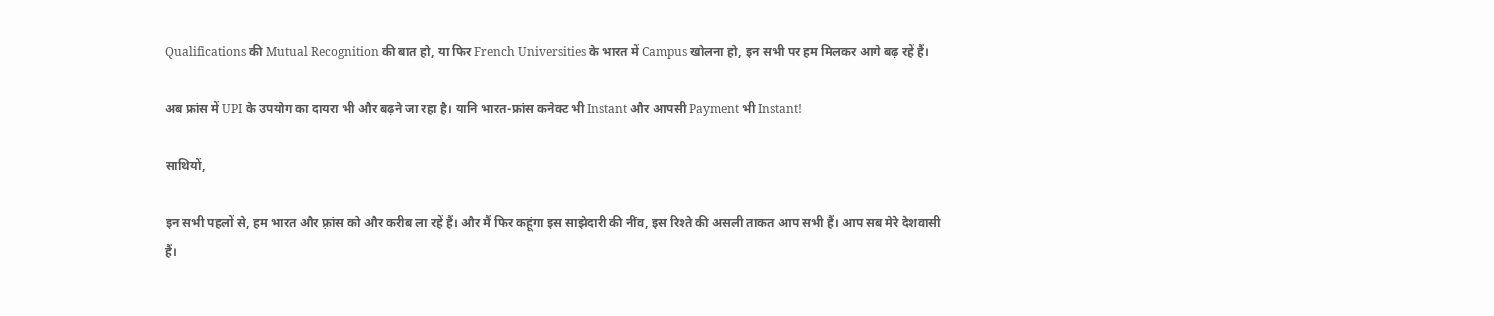Qualifications की Mutual Recognition की बात हो, या फिर French Universities के भारत में Campus खोलना हो, इन सभी पर हम मिलकर आगे बढ़ रहें हैं।

अब फ्रांस में UPI के उपयोग का दायरा भी और बढ़ने जा रहा है। यानि भारत-फ्रांस कनेक्ट भी Instant और आपसी Payment भी Instant!

साथियों,

इन सभी पहलों से, हम भारत और फ़्रांस को और करीब ला रहें हैं। और मैं फिर कहूंगा इस साझेदारी की नींव, इस रिश्ते की असली ताकत आप सभी हैं। आप सब मेरे देशवासी हैं।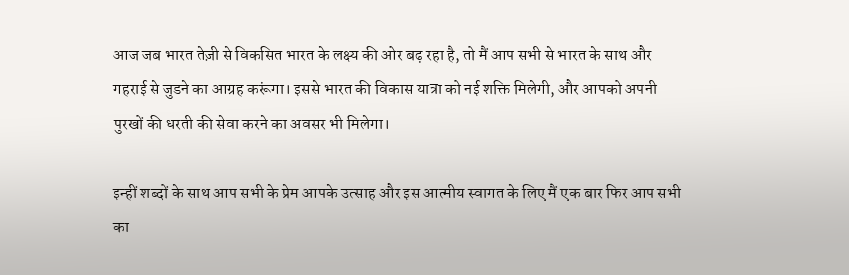आज जब भारत तेज़ी से विकसित भारत के लक्ष्य की ओर बढ़ रहा है, तो मैं आप सभी से भारत के साथ और गहराई से जुडने का आग्रह करूंगा। इससे भारत की विकास यात्रा को नई शक्ति मिलेगी, और आपको अपनी पुरखों की धरती की सेवा करने का अवसर भी मिलेगा।

इन्हीं शब्दों के साथ आप सभी के प्रेम आपके उत्साह और इस आत्मीय स्वागत के लिए मैं एक बार फिर आप सभी का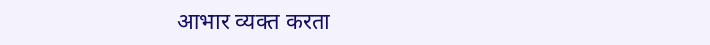आभार व्यक्त करता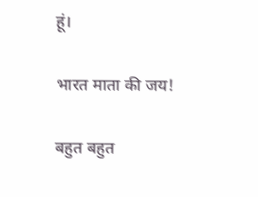हूं।

भारत माता की जय!

बहुत बहुत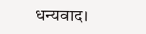धन्यवाद।